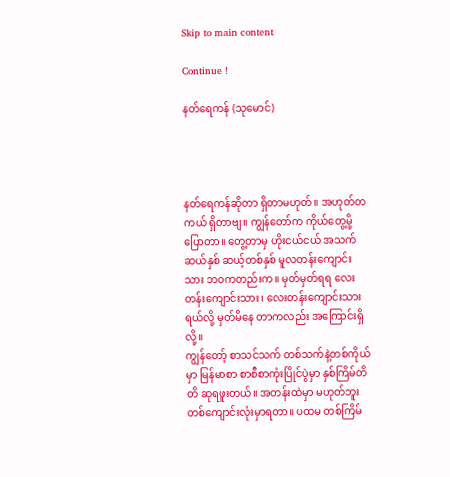Skip to main content

Continue !

နတ်ရေကန် (သုမောင်)




နတ်ရေကန်ဆိုတာ ရှိတာမဟုတ်။ အဟုတ်တကယ် ရှိတာဗျ။ ကျွန်တော်က ကိုယ်တွေ့မို့ ပြောတာ။ တွေ့တာမှ ဟိုးငယ်ငယ် အသက်ဆယ်နှစ် ဆယ့်တစ်နှစ် မူလတန်းကျောင်းသား ဘဝကတည်းက။ မှတ်မှတ်ရရ လေးတန်းကျောင်းသား၊ လေးတန်းကျောင်းသားရယ်လို့ မှတ်မိနေ တာကလည်း အကြောင်းရှိလို့။
ကျွန်တော့် စာသင်သက် တစ်သက်နဲ့တစ်ကိုယ်မှာ မြန်မာစာ စာစီစာကုံးပြိုင်ပွဲမှာ နှစ်ကြိမ်တိတိ ဆုရဖူးတယ်။ အတန်းထဲမှာ မဟုတ်ဘူး တစ်ကျောင်းလုံးမှာရတာ။ ပထမ တစ်ကြိမ်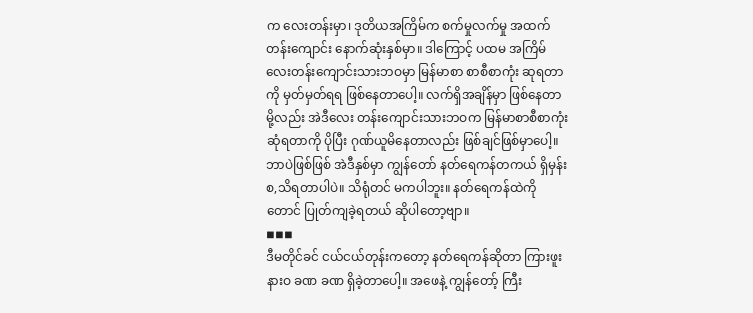က လေးတန်းမှာ၊ ဒုတိယအကြိမ်က စက်မှုလက်မှု အထက်တန်းကျောင်း နောက်ဆုံးနှစ်မှာ။ ဒါကြောင့် ပထမ အကြိမ် လေးတန်းကျောင်းသားဘဝမှာ မြန်မာစာ စာစီစာကုံး ဆုရတာကို မှတ်မှတ်ရရ ဖြစ်နေတာပေါ့။ လက်ရှိအချိန်မှာ ဖြစ်နေတာမို့လည်း အဲဒီလေး တန်းကျောင်းသားဘဝက မြန်မာစာစီစာကုံး ဆုံရတာကို ပိုပြီး ဂုဏ်ယူမိနေတာလည်း ဖြစ်ချင်ဖြစ်မှာပေါ့။
ဘာပဲဖြစ်ဖြစ် အဲဒီနှစ်မှာ ကျွန်တော် နတ်ရေကန်တကယ် ရှိမှန်း စ,သိရတာပါပဲ။ သိရုံတင် မကပါဘူး။ နတ်ရေကန်ထဲကို တောင် ပြုတ်ကျခဲ့ရတယ် ဆိုပါတော့ဗျာ။
◾◾◾
ဒီမတိုင်ခင် ငယ်ငယ်တုန်းကတော့ နတ်ရေကန်ဆိုတာ ကြားဖူးနားဝ ခဏ ခဏ ရှိခဲ့တာပေါ့။ အဖေနဲ့ ကျွန်တော့် ကြီး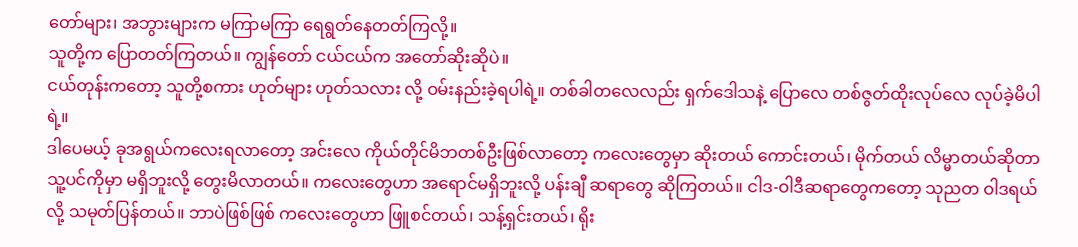တော်များ၊ အဘွားများက မကြာမကြာ ရေရွတ်နေတတ်ကြလို့။
သူတို့က ပြောတတ်ကြတယ်။ ကျွန်တော် ငယ်ငယ်က အတော်ဆိုးဆိုပဲ။
ငယ်တုန်းကတော့ သူတို့စကား ဟုတ်များ ဟုတ်သလား လို့ ဝမ်းနည်းခဲ့ရပါရဲ့။ တစ်ခါတလေလည်း ရှက်ဒေါသနဲ့ ပြောလေ တစ်ဇွတ်ထိုးလုပ်လေ လုပ်ခဲ့မိပါရဲ့။
ဒါပေမယ့် ခုအရွယ်ကလေးရလာတော့ အင်းလေ ကိုယ်တိုင်မိဘတစ်ဦးဖြစ်လာတော့ ကလေးတွေမှာ ဆိုးတယ် ကောင်းတယ်၊ မိုက်တယ် လိမ္မာတယ်ဆိုတာ သူ့ပင်ကိုမှာ မရှိဘူးလို့ တွေးမိလာတယ်။ ကလေးတွေဟာ အရောင်မရှိဘူးလို့ ပန်းချီ ဆရာတွေ ဆိုကြတယ်။ ငါဒ-ဝါဒီဆရာတွေကတော့ သုညတ ဝါဒရယ်လို့ သမုတ်ပြန်တယ်။ ဘာပဲဖြစ်ဖြစ် ကလေးတွေဟာ ဖြူစင်တယ်၊ သန့်ရှင်းတယ်၊ ရိုး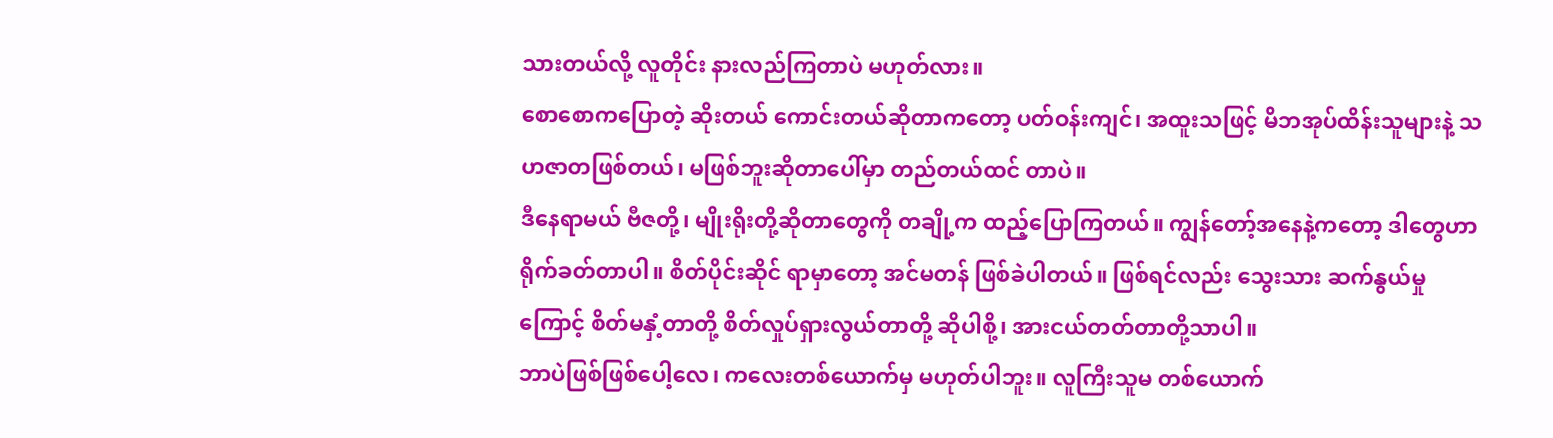သားတယ်လို့ လူတိုင်း နားလည်ကြတာပဲ မဟုတ်လား။
စောစောကပြောတဲ့ ဆိုးတယ် ကောင်းတယ်ဆိုတာကတော့ ပတ်ဝန်းကျင်၊ အထူးသဖြင့် မိဘအုပ်ထိန်းသူများနဲ့ သဟဇာတဖြစ်တယ်၊ မဖြစ်ဘူးဆိုတာပေါ်မှာ တည်တယ်ထင် တာပဲ။
ဒီနေရာမယ် ဗီဇတို့၊ မျိုးရိုးတို့ဆိုတာတွေကို တချို့က ထည့်ပြောကြတယ်။ ကျွန်တော့်အနေနဲ့ကတော့ ဒါတွေဟာ ရိုက်ခတ်တာပါ။ စိတ်ပိုင်းဆိုင် ရာမှာတော့ အင်မတန် ဖြစ်ခဲပါတယ်။ ဖြစ်ရင်လည်း သွေးသား ဆက်နွယ်မှုကြောင့် စိတ်မနှံ့တာတို့ စိတ်လှုပ်ရှားလွယ်တာတို့ ဆိုပါစို့၊ အားငယ်တတ်တာတို့သာပါ။
ဘာပဲဖြစ်ဖြစ်ပေါ့လေ၊ ကလေးတစ်ယောက်မှ မဟုတ်ပါဘူး။ လူကြီးသူမ တစ်ယောက်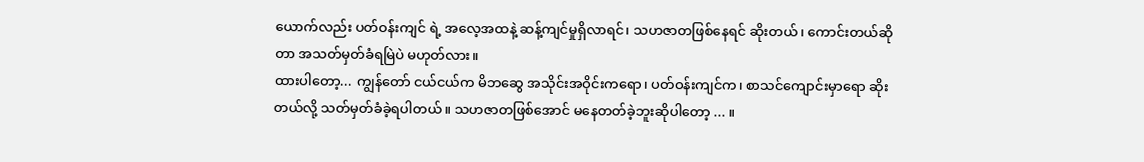ယောက်လည်း ပတ်ဝန်းကျင် ရဲ့ အလေ့အထနဲ့ ဆန့်ကျင်မှုရှိလာရင်၊ သဟဇာတဖြစ်နေရင် ဆိုးတယ်၊ ကောင်းတယ်ဆိုတာ အသတ်မှတ်ခံရမြဲပဲ မဟုတ်လား။
ထားပါတော့... ကျွန်တော် ငယ်ငယ်က မိဘဆွေ အသိုင်းအဝိုင်းကရော၊ ပတ်ဝန်းကျင်က၊ စာသင်ကျောင်းမှာရော ဆိုးတယ်လို့ သတ်မှတ်ခံခဲ့ရပါတယ်။ သဟဇာတဖြစ်အောင် မနေတတ်ခဲ့ဘူးဆိုပါတော့ ... ။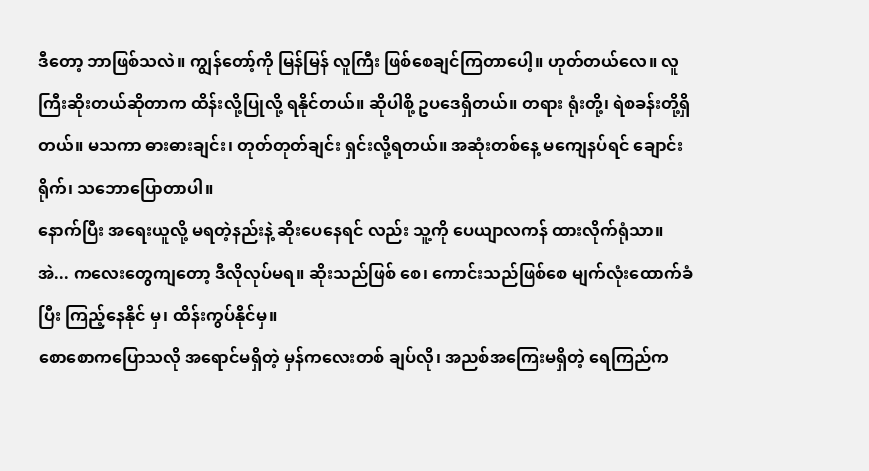ဒီတော့ ဘာဖြစ်သလဲ။ ကျွန်တော့်ကို မြန်မြန် လူကြီး ဖြစ်စေချင်ကြတာပေါ့။ ဟုတ်တယ်လေ။ လူကြီးဆိုးတယ်ဆိုတာက ထိန်းလို့ပြုလို့ ရနိုင်တယ်။ ဆိုပါစို့ ဥပဒေရှိတယ်။ တရား ရုံးတို့၊ ရဲစခန်းတို့ရှိတယ်။ မသကာ ဓားဓားချင်း၊ တုတ်တုတ်ချင်း ရှင်းလို့ရတယ်။ အဆုံးတစ်နေ့ မကျေနပ်ရင် ချောင်းရိုက်၊ သဘောပြောတာပါ။
နောက်ပြီး အရေးယူလို့ မရတဲ့နည်းနဲ့ ဆိုးပေနေရင် လည်း သူ့ကို ပေယျာလကန် ထားလိုက်ရုံသာ။
အဲ... ကလေးတွေကျတော့ ဒီလိုလုပ်မရ။ ဆိုးသည်ဖြစ် စေ၊ ကောင်းသည်ဖြစ်စေ မျက်လုံးထောက်ခံပြီး ကြည့်နေနိုင် မှ၊ ထိန်းကွပ်နိုင်မှ။
စောစောကပြောသလို အရောင်မရှိတဲ့ မှန်ကလေးတစ် ချပ်လို၊ အညစ်အကြေးမရှိတဲ့ ရေကြည်က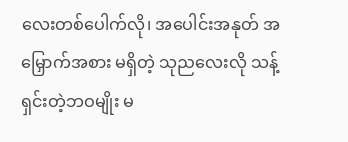လေးတစ်ပေါက်လို၊ အပေါင်းအနုတ် အမြှောက်အစား မရှိတဲ့ သုညလေးလို သန့် ရှင်းတဲ့ဘဝမျိုး မ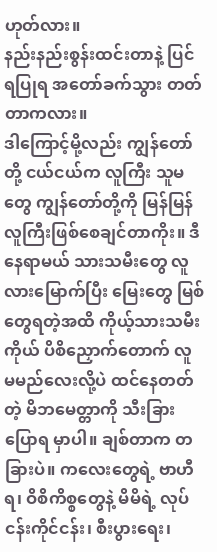ဟုတ်လား။
နည်းနည်းစွန်းထင်းတာနဲ့ ပြင်ရပြုရ အတော်ခက်သွား တတ်တာကလား။
ဒါကြောင့်မို့လည်း ကျွန်တော်တို့ ငယ်ငယ်က လူကြီး သူမတွေ ကျွန်တော်တို့ကို မြန်မြန် လူကြီးဖြစ်စေချင်တာကိုး။ ဒီနေရာမယ် သားသမီးတွေ လူလားမြောက်ပြီး မြေးတွေ မြစ်
တွေရတဲ့အထိ ကိုယ့်သားသမီးကိုယ် ပိစိညှောက်တောက် လူ မမည်လေးလို့ပဲ ထင်နေတတ်တဲ့ မိဘမေတ္တာကို သီးခြားပြောရ မှာပါ။ ချစ်တာက တခြားပဲ။ ကလေးတွေရဲ့ ဗာဟီရ၊ ဝိစိကိစ္စတွေနဲ့ မိမိရဲ့ လုပ်ငန်းကိုင်ငန်း၊ စီးပွားရေး၊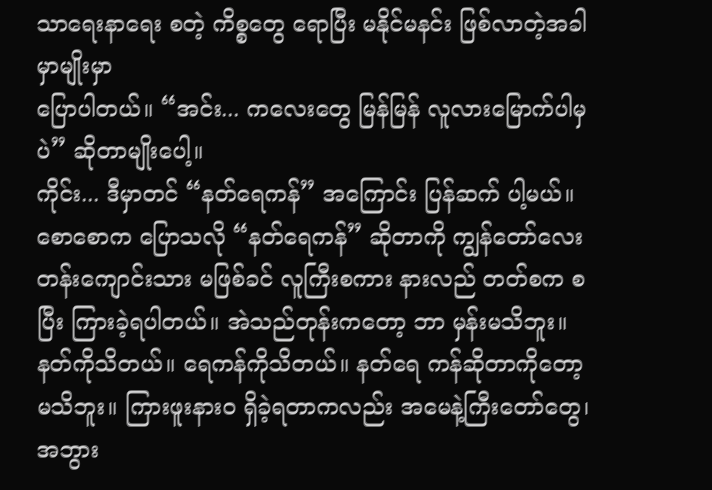သာရေးနာရေး စတဲ့ ကိစ္စတွေ ရောပြီး မနိုင်မနင်း ဖြစ်လာတဲ့အခါမှာမျိုးမှာ
ပြောပါတယ်။ “အင်း... ကလေးတွေ မြန်မြန် လူလားမြောက်ပါမှပဲ” ဆိုတာမျိုးပေါ့။
ကိုင်း... ဒီမှာတင် “နတ်ရေကန်” အကြောင်း ပြန်ဆက် ပါ့မယ်။
စောစောက ပြောသလို “နတ်ရေကန်” ဆိုတာကို ကျွန်တော်လေးတန်းကျောင်းသား မဖြစ်ခင် လူကြီးစကား နားလည် တတ်စက စပြီး ကြားခဲ့ရပါတယ်။ အဲသည်တုန်းကတော့ ဘာ မှန်းမသိဘူး။ နတ်ကိုသိတယ်။ ရေကန်ကိုသိတယ်။ နတ်ရေ ကန်ဆိုတာကိုတော့ မသိဘူး။ ကြားဖူးနားဝ ရှိခဲ့ရတာကလည်း အမေနဲ့ကြီးတော်တွေ၊ အဘွား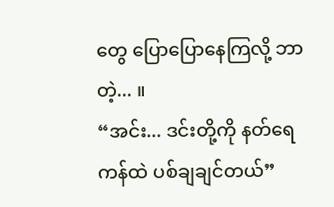တွေ ပြောပြောနေကြလို့ ဘာ တဲ့... ။
“အင်း... ဒင်းတို့ကို နတ်ရေကန်ထဲ ပစ်ချချင်တယ်”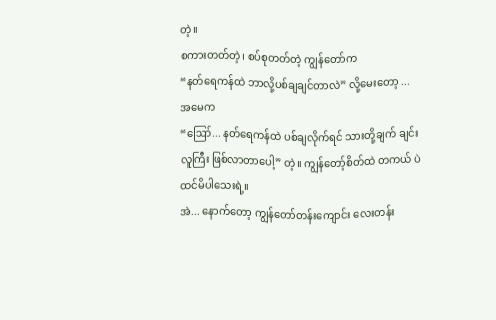တဲ့။
စကားတတ်တဲ့၊ စပ်စုတတ်တဲ့ ကျွန်တော်က
“နတ်ရေကန်ထဲ ဘာလို့ပစ်ချချင်တာလဲ” လို့မေးတော့ ... အမေက
“ဪ... နတ်ရေကန်ထဲ ပစ်ချလိုက်ရင် သားတို့ချက် ချင်းလူကြီး ဖြစ်လာတာပေါ့” တဲ့။ ကျွန်တော့်စိတ်ထဲ တကယ် ပဲ ထင်မိပါသေးရဲ့။
အဲ... နောက်တော့ ကျွန်တော်တန်းကျောင်း လေးတန်း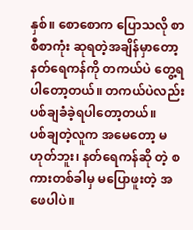နှစ်။ စောစောက ပြောသလို စာစီစာကုံး ဆုရတဲ့အချိန်မှာတော့ နတ်ရေကန်ကို တကယ်ပဲ တွေ့ရပါတော့တယ်။ တကယ်ပဲလည်း ပစ်ချခံခဲ့ရပါတော့တယ်။
ပစ်ချတဲ့လူက အမေတော့ မဟုတ်ဘူး၊ နတ်ရေကန်ဆို တဲ့ စကားတစ်ခါမှ မပြောဖူးတဲ့ အဖေပါပဲ။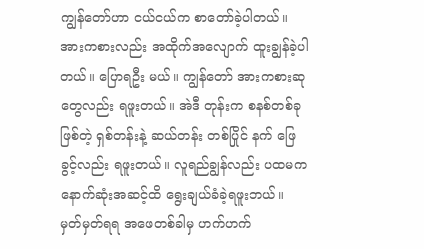ကျွန်တော်ဟာ ငယ်ငယ်က စာတော်ခဲ့ပါတယ်။ အားကစားလည်း အထိုက်အလျောက် ထူးချွန်ခဲ့ပါတယ်။ ပြောရဦး မယ်။ ကျွန်တော် အားကစားဆုတွေလည်း ရဖူးတယ်။ အဲဒီ တုန်းက စနစ်တစ်ခု ဖြစ်တဲ့ ရှစ်တန်းနဲ့ ဆယ်တန်း တစ်ပြိုင် နက် ဖြေခွင့်လည်း ရဖူးတယ်။ လူရည်ချွန်လည်း ပထမက နောက်ဆုံးအဆင့်ထိ ရွေးချယ်ခံခဲ့ရဖူးဘယ်။ မှတ်မှတ်ရရ အဖေတစ်ခါမှ ဟက်ဟက်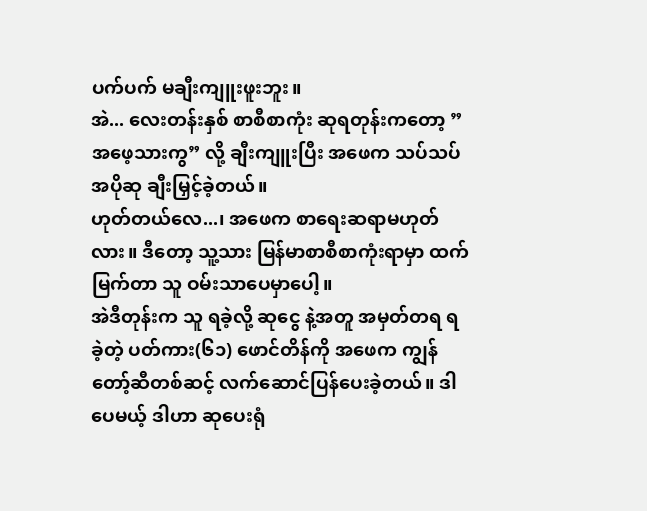ပက်ပက် မချီးကျူးဖူးဘူး။
အဲ... လေးတန်းနှစ် စာစီစာကုံး ဆုရတုန်းကတော့ ”အဖေ့သားကွ” လို့ ချီးကျူးပြီး အဖေက သပ်သပ် အပိုဆု ချီးမြှင့်ခဲ့တယ်။
ဟုတ်တယ်လေ...၊ အဖေက စာရေးဆရာမဟုတ်လား။ ဒီတော့ သူ့သား မြန်မာစာစီစာကုံးရာမှာ ထက်မြက်တာ သူ ဝမ်းသာပေမှာပေါ့။
အဲဒီတုန်းက သူ ရခဲ့လို့ ဆုငွေ နဲ့အတူ အမှတ်တရ ရခဲ့တဲ့ ပတ်ကား(၆၁) ဖောင်တိန်ကို အဖေက ကျွန်တော့်ဆီတစ်ဆင့် လက်ဆောင်ပြန်ပေးခဲ့တယ်။ ဒါပေမယ့် ဒါဟာ ဆုပေးရုံ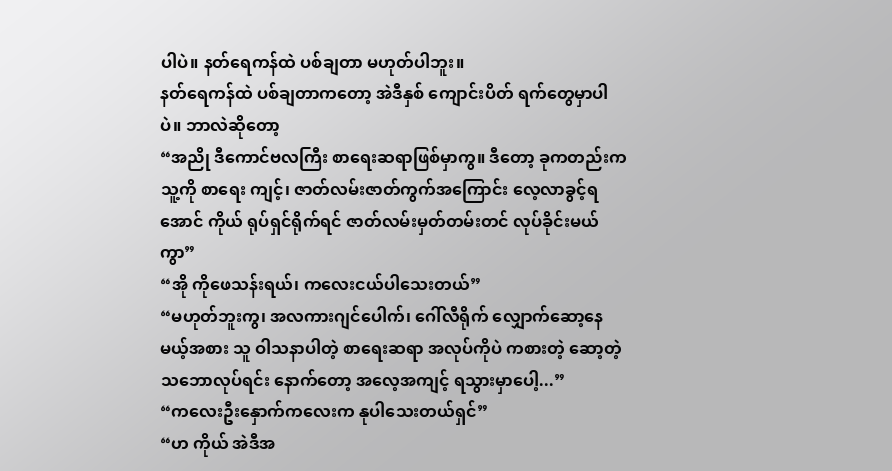ပါပဲ။ နတ်ရေကန်ထဲ ပစ်ချတာ မဟုတ်ပါဘူး။
နတ်ရေကန်ထဲ ပစ်ချတာကတော့ အဲဒီနှစ် ကျောင်းပိတ် ရက်တွေမှာပါပဲ။ ဘာလဲဆိုတော့
“အညို ဒီကောင်ဗလကြီး စာရေးဆရာဖြစ်မှာကွ။ ဒီတော့ ခုကတည်းက သူ့ကို စာရေး ကျင့်၊ ဇာတ်လမ်းဇာတ်ကွက်အကြောင်း လေ့လာခွင့်ရအောင် ကိုယ် ရုပ်ရှင်ရိုက်ရင် ဇာတ်လမ်းမှတ်တမ်းတင် လုပ်ခိုင်းမယ်ကွာ”
“အို ကိုဖေသန်းရယ်၊ ကလေးငယ်ပါသေးတယ်”
“မဟုတ်ဘူးကွ၊ အလကားဂျင်ပေါက်၊ ဂေါ်လီရိုက် လျှောက်ဆော့နေမယ့်အစား သူ ဝါသနာပါတဲ့ စာရေးဆရာ အလုပ်ကိုပဲ ကစားတဲ့ ဆော့တဲ့ သဘောလုပ်ရင်း နောက်တော့ အလေ့အကျင့် ရသွားမှာပေါ့...”
“ကလေးဦးနှောက်ကလေးက နုပါသေးတယ်ရှင်”
“ဟ ကိုယ် အဲဒီအ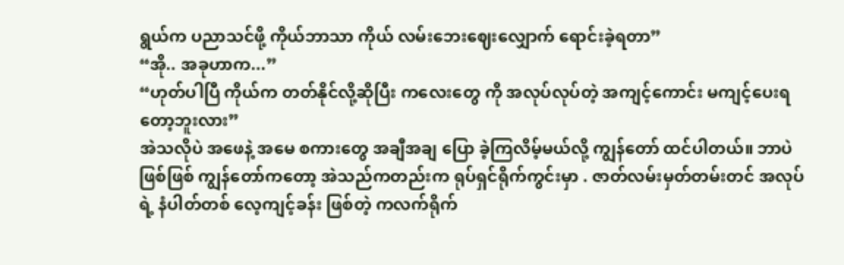ရွယ်က ပညာသင်ဖို့ ကိုယ်ဘာသာ ကိုယ် လမ်းဘေးဈေးလျှောက် ရောင်းခဲ့ရတာ”
“အို.. အခုဟာက...”
“ဟုတ်ပါပြီ ကိုယ်က တတ်နိုင်လို့ဆိုပြီး ကလေးတွေ ကို အလုပ်လုပ်တဲ့ အကျင့်ကောင်း မကျင့်ပေးရတော့ဘူးလား”
အဲသလိုပဲ အဖေနဲ့ အမေ စကားတွေ အချီအချ ပြော ခဲ့ကြလိမ့်မယ်လို့ ကျွန်တော် ထင်ပါတယ်။ ဘာပဲဖြစ်ဖြစ် ကျွန်တော်ကတော့ အဲသည်ကတည်းက ရုပ်ရှင်ရိုက်ကွင်းမှာ . ဇာတ်လမ်းမှတ်တမ်းတင် အလုပ်ရဲ့ နံပါတ်တစ် လေ့ကျင့်ခန်း ဖြစ်တဲ့ ကလက်ရိုက်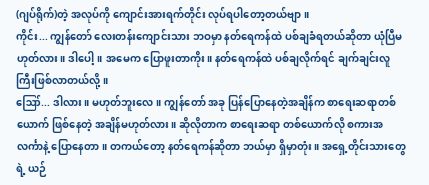(ဂျပ်ရိုက်)တဲ့ အလုပ်ကို ကျောင်းအားရက်တိုင်း လုပ်ရပါတော့တယ်ဗျာ။
ကိုင်း... ကျွန်တော် လေးတန်းကျောင်းသား ဘဝမှာ နတ်ရေကန်ထဲ ပစ်ချခံရတယ်ဆိုတာ ယုံပြီမဟုတ်လား။ ဒါပေါ့။ အမေက ပြောဖူးတာကိုး။ နတ်ရေကန်ထဲ ပစ်ချလိုက်ရင် ချက်ချင်းလူကြီးဖြစ်လာတယ်လို့။
ဪ... ဒါလား။ မဟုတ်ဘူးလေ။ ကျွန်တော် အခု ပြန်ပြောနေတဲ့အချိန်က စာရေးဆရာတစ်ယောက် ဖြစ်နေတဲ့ အချိန်မဟုတ်လား။ ဆိုလိုတာက စာရေးဆရာ တစ်ယောက်လို စကားအလင်္ကာနဲ့ ပြောနေတာ။ တကယ်တော့ နတ်ရေကန်ဆိုတာ ဘယ်မှာ ရှိမှာတုံး။ အရှေ့တိုင်းသားတွေရဲ့ ယဉ်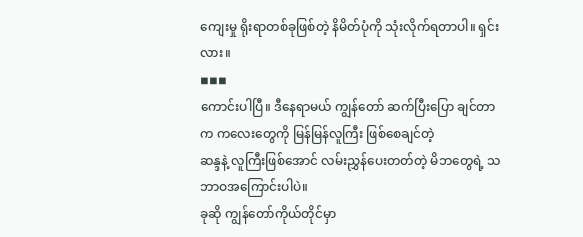ကျေးမှု ရိုးရာတစ်ခုဖြစ်တဲ့ နိမိတ်ပုံကို သုံးလိုက်ရတာပါ။ ရှင်းလား။
◾◾◾
ကောင်းပါပြီ။ ဒီနေရာမယ် ကျွန်တော် ဆက်ပြီးပြော ချင်တာက ကလေးတွေကို မြန်မြန်လူကြီး ဖြစ်စေချင်တဲ့
ဆန္ဒနဲ့ လူကြီးဖြစ်အောင် လမ်းညွှန်ပေးတတ်တဲ့ မိဘတွေရဲ့ သဘာဝအကြောင်းပါပဲ။
ခုဆို ကျွန်တော်ကိုယ်တိုင်မှာ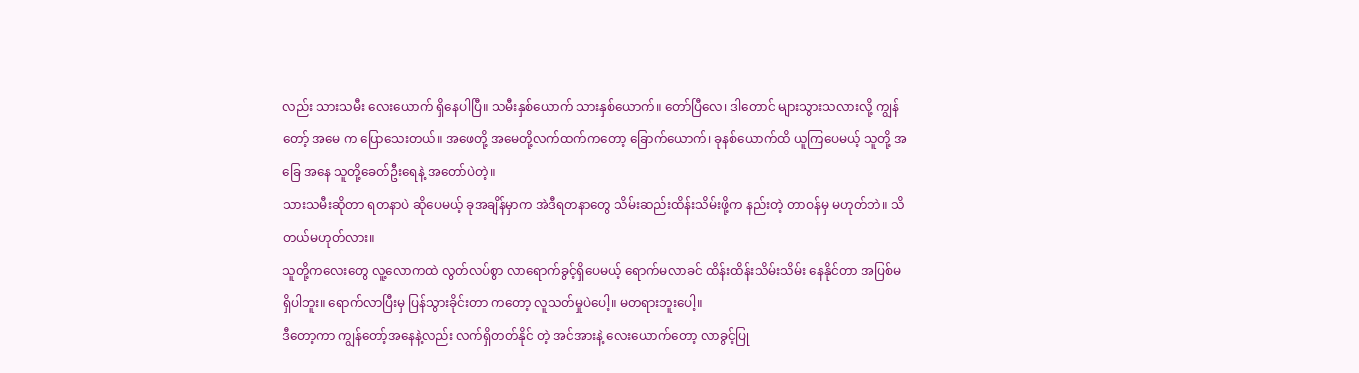လည်း သားသမီး လေးယောက် ရှိနေပါပြီ။ သမီးနှစ်ယောက် သားနှစ်ယောက်။ တော်ပြီလေ၊ ဒါတောင် များသွားသလားလို့ ကျွန်တော့် အမေ က ပြောသေးတယ်။ အဖေတို့ အမေတို့လက်ထက်ကတော့ ခြောက်ယောက်၊ ခုနစ်ယောက်ထိ ယူကြပေမယ့် သူတို့ အခြေ အနေ သူတို့ခေတ်ဦးရေနဲ့ အတော်ပဲတဲ့။
သားသမီးဆိုတာ ရတနာပဲ ဆိုပေမယ့် ခုအချိန်မှာက အဲဒီရတနာတွေ သိမ်းဆည်းထိန်းသိမ်းဖို့က နည်းတဲ့ တာဝန်မှ မဟုတ်ဘဲ။ သိတယ်မဟုတ်လား။
သူတို့ကလေးတွေ လူ့လောကထဲ လွတ်လပ်စွာ လာရောက်ခွင့်ရှိပေမယ့် ရောက်မလာခင် ထိန်းထိန်းသိမ်းသိမ်း နေနိုင်တာ အပြစ်မရှိပါဘူး။ ရောက်လာပြီးမှ ပြန်သွားခိုင်းတာ ကတော့ လူသတ်မှုပဲပေါ့။ မတရားဘူးပေါ့။
ဒီတော့ကာ ကျွန်တော့်အနေနဲ့လည်း လက်ရှိတတ်နိုင် တဲ့ အင်အားနဲ့ လေးယောက်တော့ လာခွင့်ပြု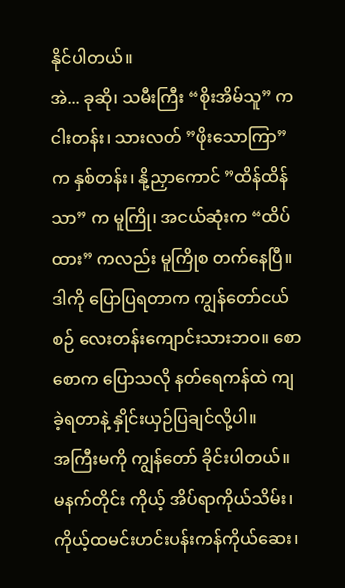နိုင်ပါတယ်။
အဲ... ခုဆို၊ သမီးကြီး “စိုးအိမ်သူ” က ငါးတန်း၊ သားလတ် ”ဖိုးသောကြာ” က နှစ်တန်း၊ နို့ညှာကောင် ”ထိန်ထိန်သာ” က မူကြို၊ အငယ်ဆုံးက “ထိပ်ထား” ကလည်း မူကြိုစ တက်နေပြီ။ ဒါကို ပြောပြရတာက ကျွန်တော်ငယ်စဉ် လေးတန်းကျောင်းသားဘဝ။ စောစောက ပြောသလို နတ်ရေကန်ထဲ ကျခဲ့ရတာနဲ့ နှိုင်းယှဉ်ပြချင်လို့ပါ။
အကြီးမကို ကျွန်တော် ခိုင်းပါတယ်။ မနက်တိုင်း ကိုယ့် အိပ်ရာကိုယ်သိမ်း၊ ကိုယ့်ထမင်းဟင်းပန်းကန်ကိုယ်ဆေး၊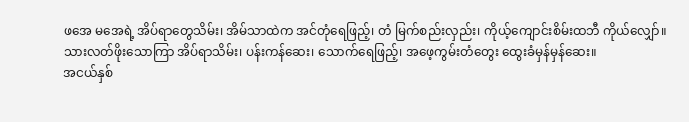ဖအေ မအေရဲ့ အိပ်ရာတွေသိမ်း၊ အိမ်သာထဲက အင်တုံရေဖြည့်၊ တံ မြက်စည်းလှည်း၊ ကိုယ့်ကျောင်းစိမ်းထဘီ ကိုယ်လျှော်။
သားလတ်ဖိုးသောကြာ အိပ်ရာသိမ်း၊ ပန်းကန်ဆေး၊ သောက်ရေဖြည့်၊ အဖေ့ကွမ်းတံတွေး ထွေးခံမှန်မှန်ဆေး။
အငယ်နှစ်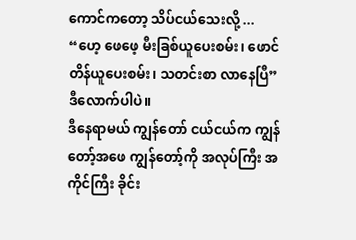ကောင်ကတော့ သိပ်ငယ်သေးလို့ ... “ဟေ့ ဖေဖေ့ မီးခြစ်ယူပေးစမ်း၊ ဖောင်တိန်ယူပေးစမ်း၊ သတင်းစာ လာနေပြီ” ဒီလောက်ပါပဲ။
ဒီနေရာမယ် ကျွန်တော် ငယ်ငယ်က ကျွန်တော့်အဖေ ကျွန်တော့်ကို အလုပ်ကြီး အကိုင်ကြီး ခိုင်း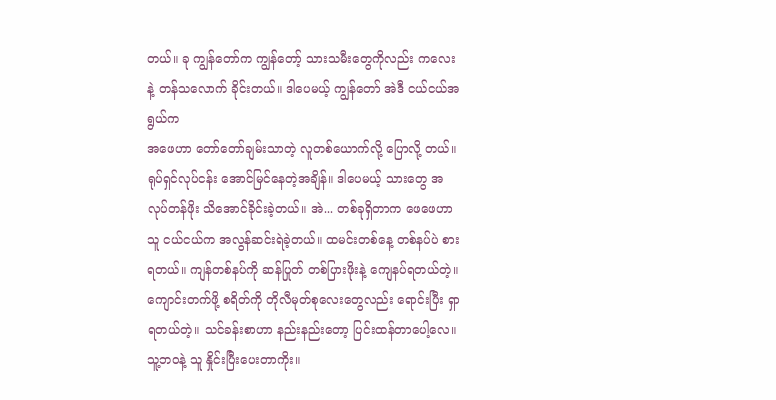တယ်။ ခု ကျွန်တော်က ကျွန်တော့် သားသမီးတွေကိုလည်း ကလေးနဲ့ တန်သလောက် ခိုင်းတယ်။ ဒါပေမယ့် ကျွန်တော် အဲဒီ ငယ်ငယ်အရွယ်က
အဖေဟာ တော်တော်ချမ်းသာတဲ့ လူတစ်ယောက်လို့ ပြောလို့ တယ်။ ရုပ်ရှင်လုပ်ငန်း အောင်မြင်နေတဲ့အချိန်။ ဒါပေမယ့် သားတွေ အလုပ်တန်ဖိုး သိအောင်ခိုင်းခဲ့တယ်။ အဲ... တစ်ခုရှိတာက ဖေဖေဟာ သူ ငယ်ငယ်က အလွန်ဆင်းရဲခဲ့တယ်။ ထမင်းတစ်နေ့ တစ်နပ်ပဲ စားရတယ်။ ကျန်တစ်နပ်ကို ဆန်ပြုတ် တစ်ပြားဖိုးနဲ့ ကျေနပ်ရတယ်တဲ့။ ကျောင်းတက်ဖို့ စရိတ်ကို တိုလီမုတ်စုလေးတွေလည်း ရောင်းပြီး ရှာရတယ်တဲ့။ သင်ခန်းစာဟာ နည်းနည်းတော့ ပြင်းထန်တာပေါ့လေ။ သူ့ဘဝနဲ့ သူ နှိုင်းပြီးပေးတာကိုး။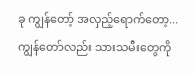ခု ကျွန်တော့် အလှည့်ရောက်တော့...
ကျွန်တော်လည်း သားသမီးတွေကို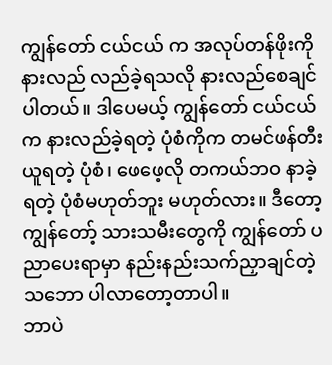ကျွန်တော် ငယ်ငယ် က အလုပ်တန်ဖိုးကို နားလည် လည်ခဲ့ရသလို နားလည်စေချင် ပါတယ်။ ဒါပေမယ့် ကျွန်တော် ငယ်ငယ်က နားလည်ခဲ့ရတဲ့ ပုံစံကိုက တမင်ဖန်တီးယူရတဲ့ ပုံစံ၊ ဖေဖေ့လို တကယ်ဘဝ နာခဲ့ရတဲ့ ပုံစံမဟုတ်ဘူး မဟုတ်လား။ ဒီတော့ ကျွန်တော့် သားသမီးတွေကို ကျွန်တော် ပညာပေးရာမှာ နည်းနည်းသက်ညှာချင်တဲ့သဘော ပါလာတော့တာပါ။
ဘာပဲ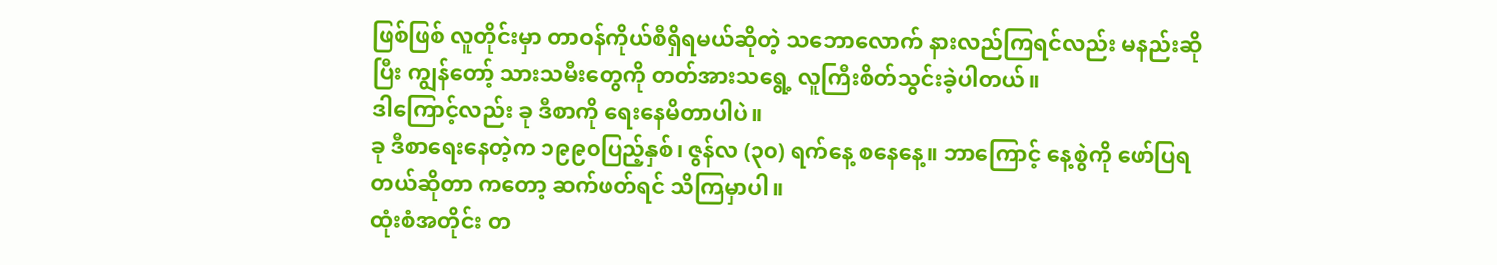ဖြစ်ဖြစ် လူတိုင်းမှာ တာဝန်ကိုယ်စီရှိရမယ်ဆိုတဲ့ သဘောလောက် နားလည်ကြရင်လည်း မနည်းဆိုပြီး ကျွန်တော့် သားသမီးတွေကို တတ်အားသရွေ့ လူကြီးစိတ်သွင်းခဲ့ပါတယ်။
ဒါကြောင့်လည်း ခု ဒီစာကို ရေးနေမိတာပါပဲ။
ခု ဒီစာရေးနေတဲ့က ၁၉၉၀ပြည့်နှစ်၊ ဇွန်လ (၃၀) ရက်နေ့ စနေနေ့။ ဘာကြောင့် နေ့စွဲကို ဖော်ပြရတယ်ဆိုတာ ကတော့ ဆက်ဖတ်ရင် သိကြမှာပါ။
ထုံးစံအတိုင်း တ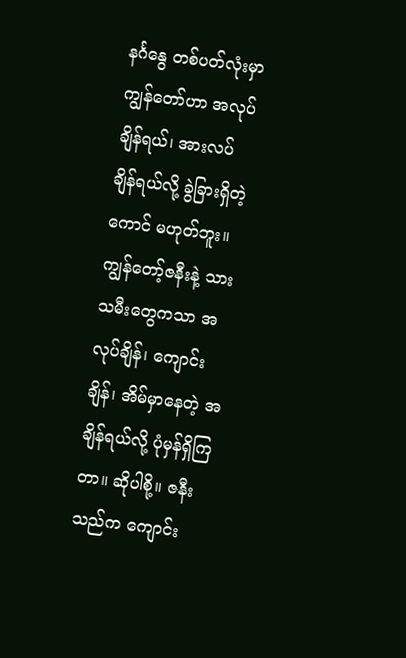နင်္ဂနွေ တစ်ပတ်လုံးမှာ ကျွန်တော်ဟာ အလုပ်ချိန်ရယ်၊ အားလပ်ချိန်ရယ်လို့ ခွဲခြားရှိတဲ့ကောင် မဟုတ်ဘူး။ ကျွန်တော့်ဇနီးနဲ့ သားသမီးတွေကသာ အလုပ်ချိန်၊ ကျောင်းချိန်၊ အိမ်မှာနေတဲ့ အချိန်ရယ်လို့ ပုံမှန်ရှိကြတာ။ ဆိုပါစို့။ ဇနီးသည်က ကျောင်း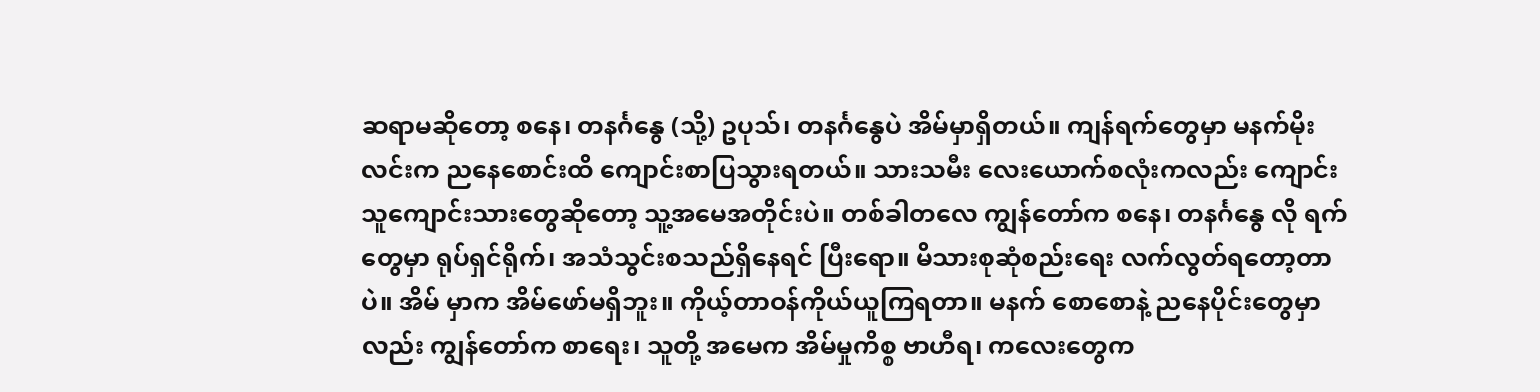ဆရာမဆိုတော့ စနေ၊ တနင်္ဂနွေ (သို့) ဥပုသ်၊ တနင်္ဂနွေပဲ အိမ်မှာရှိတယ်။ ကျန်ရက်တွေမှာ မနက်မိုး လင်းက ညနေစောင်းထိ ကျောင်းစာပြသွားရတယ်။ သားသမီး လေးယောက်စလုံးကလည်း ကျောင်းသူကျောင်းသားတွေဆိုတော့ သူ့အမေအတိုင်းပဲ။ တစ်ခါတလေ ကျွန်တော်က စနေ၊ တနင်္ဂနွေ လို ရက်တွေမှာ ရုပ်ရှင်ရိုက်၊ အသံသွင်းစသည်ရှိနေရင် ပြီးရော။ မိသားစုဆုံစည်းရေး လက်လွတ်ရတော့တာပဲ။ အိမ် မှာက အိမ်ဖော်မရှိဘူး။ ကိုယ့်တာဝန်ကိုယ်ယူကြရတာ။ မနက် စောစောနဲ့ ညနေပိုင်းတွေမှာလည်း ကျွန်တော်က စာရေး၊ သူတို့ အမေက အိမ်မှုကိစ္စ ဗာဟီရ၊ ကလေးတွေက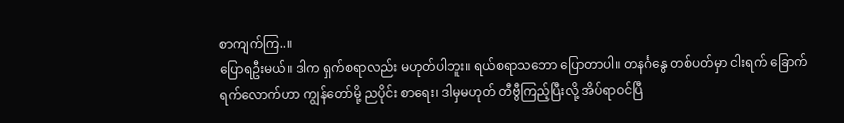စာကျက်ကြ..။
ပြောရဦးမယ်။ ဒါက ရှက်စရာလည်း မဟုတ်ပါဘူး။ ရယ်စရာသဘော ပြောတာပါ။ တနင်္ဂနွေ တစ်ပတ်မှာ ငါးရက် ခြောက်ရက်လောက်ဟာ ကျွန်တော်မို့ ညပိုင်း စာရေး၊ ဒါမှမဟုတ် တီဗွီကြည့်ပြီးလို့ အိပ်ရာဝင်ပြီ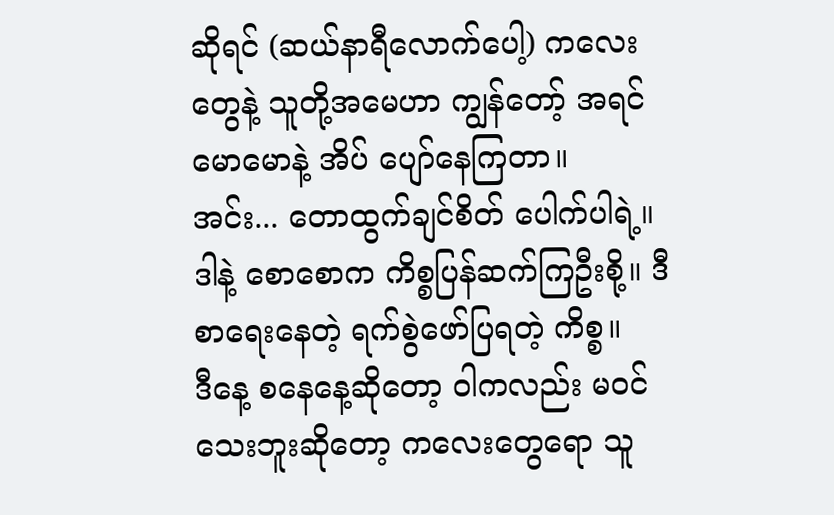ဆိုရင် (ဆယ်နာရီလောက်ပေါ့) ကလေးတွေနဲ့ သူတို့အမေဟာ ကျွန်တော့် အရင် မောမောနဲ့ အိပ် ပျော်နေကြတာ။
အင်း... တောထွက်ချင်စိတ် ပေါက်ပါရဲ့။
ဒါနဲ့ စောစောက ကိစ္စပြန်ဆက်ကြဦးစို့။ ဒီစာရေးနေတဲ့ ရက်စွဲဖော်ပြရတဲ့ ကိစ္စ။
ဒီနေ့ စနေနေ့ဆိုတော့ ဝါကလည်း မဝင်သေးဘူးဆိုတော့ ကလေးတွေရော သူ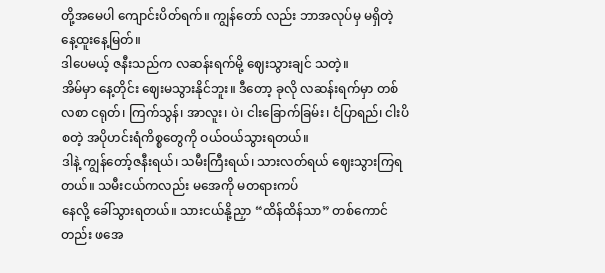တို့အမေပါ ကျောင်းပိတ်ရက်။ ကျွန်တော် လည်း ဘာအလုပ်မှ မရှိတဲ့ နေ့ထူးနေ့မြတ်။
ဒါပေမယ့် ဇနီးသည်က လဆန်းရက်မို့ ဈေးသွားချင် သတဲ့။
အိမ်မှာ နေ့တိုင်း ဈေးမသွားနိုင်ဘူး။ ဒီတော့ ခုလို လဆန်းရက်မှာ တစ်လစာ ငရုတ်၊ ကြက်သွန်၊ အာလူး၊ ပဲ၊ ငါးခြောက်ခြမ်း၊ ငံပြာရည်၊ ငါးပိစတဲ့ အပိုဟင်းရံကိစ္စတွေကို ဝယ်ဝယ်သွားရတယ်။
ဒါနဲ့ ကျွန်တော့်ဇနီးရယ်၊ သမီးကြီးရယ်၊ သားလတ်ရယ် ဈေးသွားကြရတယ်။ သမီးငယ်ကလည်း မအေကို မတရားကပ်
နေလို့ ခေါ်သွားရတယ်။ သားငယ်နို့ညှာ “ထိန်ထိန်သာ” တစ်ကောင်တည်း ဖအေ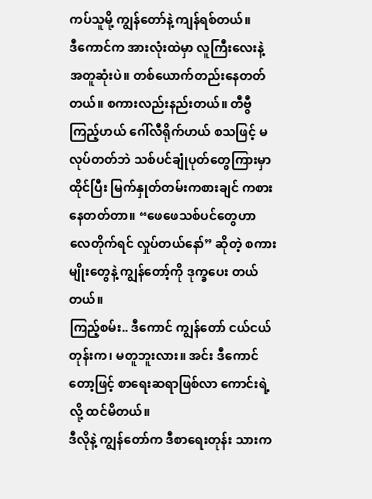ကပ်သူမို့ ကျွန်တော်နဲ့ ကျန်ရစ်တယ်။
ဒီကောင်က အားလုံးထဲမှာ လူကြီးလေးနဲ့ အတူဆုံးပဲ။ တစ်ယောက်တည်းနေတတ်တယ်။ စကားလည်းနည်းတယ်။ တီဗွီကြည့်ဟယ် ဂေါ်လီရိုက်ဟယ် စသဖြင့် မလုပ်တတ်ဘဲ သစ်ပင်ချုံပုတ်တွေကြားမှာ ထိုင်ပြီး မြက်နှုတ်တမ်းကစားချင် ကစားနေတတ်တာ။ “ဖေဖေသစ်ပင်တွေဟာ လေတိုက်ရင် လှုပ်တယ်နော်” ဆိုတဲ့ စကားမျိုးတွေနဲ့ ကျွန်တော့်ကို ဒုက္ခပေး တယ်တယ်။
ကြည့်စမ်း.. ဒီကောင် ကျွန်တော် ငယ်ငယ်တုန်းက၊ မတူဘူးလား။ အင်း ဒီကောင်တော့ဖြင့် စာရေးဆရာဖြစ်လာ ကောင်းရဲ့ လို့ ထင်မိတယ်။
ဒီလိုနဲ့ ကျွန်တော်က ဒီစာရေးတုန်း သားက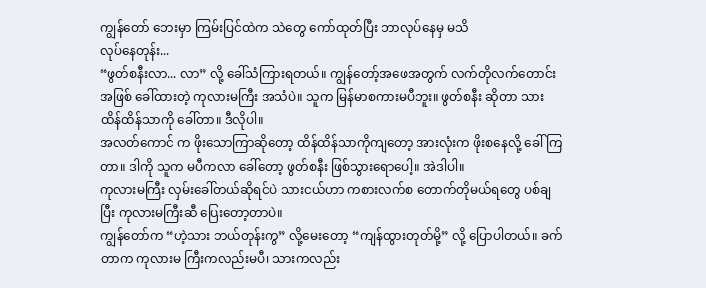ကျွန်တော် ဘေးမှာ ကြမ်းပြင်ထဲက သဲတွေ ကော်ထုတ်ပြီး ဘာလုပ်နေမှ မသိ
လုပ်နေတုန်း...
“ဖွတ်စနီးလာ... လာ” လို့ ခေါ်သံကြားရတယ်။ ကျွန်တော့်အဖေအတွက် လက်တိုလက်တောင်းအဖြစ် ခေါ်ထားတဲ့ ကုလားမကြီး အသံပဲ။ သူက မြန်မာစကားမပီဘူး။ ဖွတ်စနီး ဆိုတာ သားထိန်ထိန်သာကို ခေါ်တာ။ ဒီလိုပါ။
အလတ်ကောင် က ဖိုးသောကြာဆိုတော့ ထိန်ထိန်သာကိုကျတော့ အားလုံးက ဖိုးစနေလို့ ခေါ်ကြတာ။ ဒါကို သူက မပီကလာ ခေါ်တော့ ဖွတ်စနီး ဖြစ်သွားရောပေါ့။ အဲဒါပါ။
ကုလားမကြီး လှမ်းခေါ်တယ်ဆိုရင်ပဲ သားငယ်ဟာ ကစားလက်စ တောက်တိုမယ်ရတွေ ပစ်ချပြီး ကုလားမကြီးဆီ ပြေးတော့တာပဲ။
ကျွန်တော်က “ဟဲ့သား ဘယ်တုန်းကွ” လို့မေးတော့ “ကျန်ထွားတုတ်မို့” လို့ ပြောပါတယ်။ ခက်တာက ကုလားမ ကြီးကလည်းမပီ၊ သားကလည်း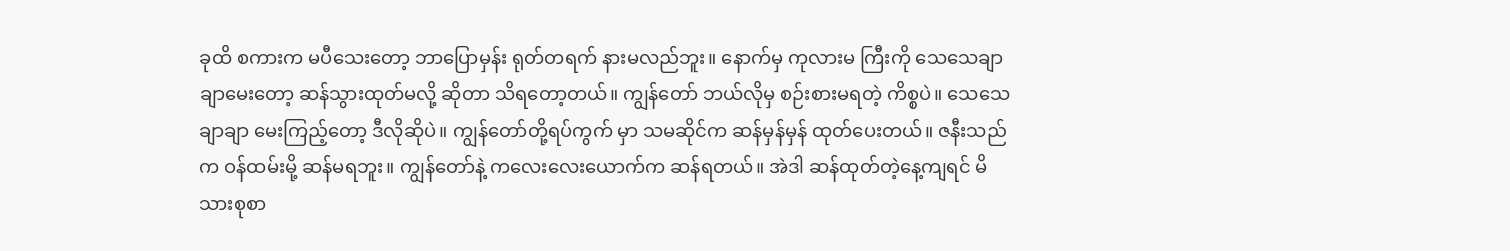ခုထိ စကားက မပီသေးတော့ ဘာပြောမှန်း ရုတ်တရက် နားမလည်ဘူး။ နောက်မှ ကုလားမ ကြီးကို သေသေချာချာမေးတော့ ဆန်သွားထုတ်မလို့ ဆိုတာ သိရတော့တယ်။ ကျွန်တော် ဘယ်လိုမှ စဉ်းစားမရတဲ့ ကိစ္စပဲ။ သေသေချာချာ မေးကြည့်တော့ ဒီလိုဆိုပဲ။ ကျွန်တော်တို့ရပ်ကွက် မှာ သမဆိုင်က ဆန်မှန်မှန် ထုတ်ပေးတယ်။ ဇနီးသည်က ဝန်ထမ်းမို့ ဆန်မရဘူး။ ကျွန်တော်နဲ့ ကလေးလေးယောက်က ဆန်ရတယ်။ အဲဒါ ဆန်ထုတ်တဲ့နေ့ကျရင် မိသားစုစာ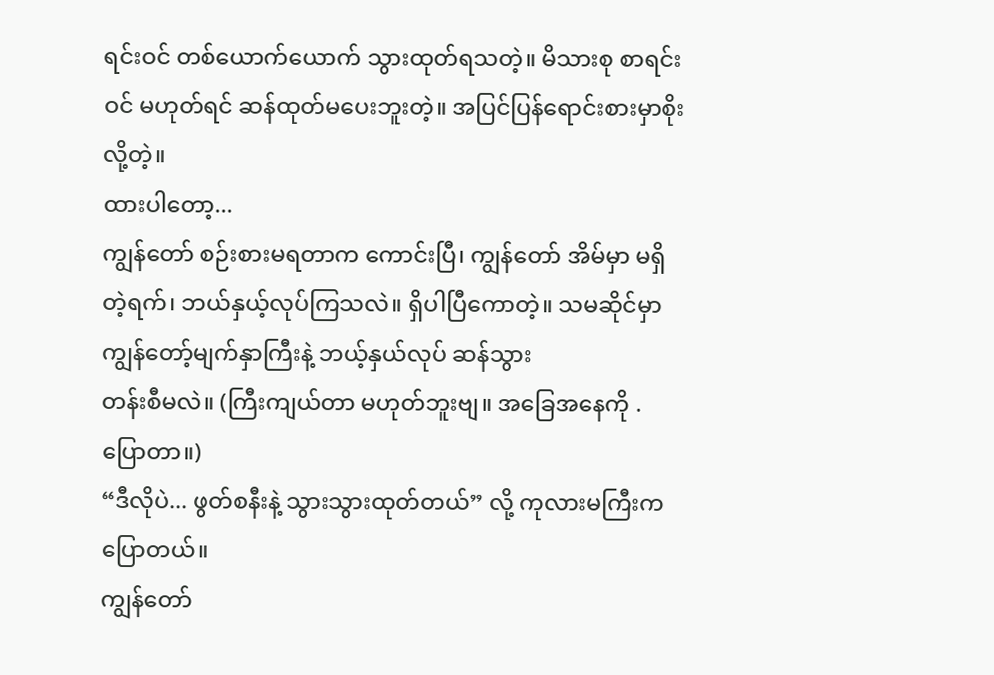ရင်းဝင် တစ်ယောက်ယောက် သွားထုတ်ရသတဲ့။ မိသားစု စာရင်းဝင် မဟုတ်ရင် ဆန်ထုတ်မပေးဘူးတဲ့။ အပြင်ပြန်ရောင်းစားမှာစိုး လို့တဲ့။
ထားပါတော့...
ကျွန်တော် စဉ်းစားမရတာက ကောင်းပြီ၊ ကျွန်တော် အိမ်မှာ မရှိတဲ့ရက်၊ ဘယ်နှယ့်လုပ်ကြသလဲ။ ရှိပါပြီကောတဲ့။ သမဆိုင်မှာ ကျွန်တော့်မျက်နှာကြီးနဲ့ ဘယ့်နှယ်လုပ် ဆန်သွား
တန်းစီမလဲ။ (ကြီးကျယ်တာ မဟုတ်ဘူးဗျ။ အခြေအနေကို . ပြောတာ။)
“ဒီလိုပဲ... ဖွတ်စနီးနဲ့ သွားသွားထုတ်တယ်” လို့ ကုလားမကြီးက ပြောတယ်။
ကျွန်တော်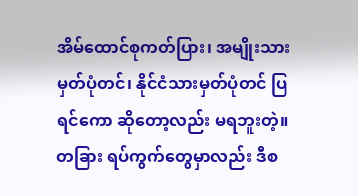အိမ်ထောင်စုကတ်ပြား၊ အမျိုးသား မှတ်ပုံတင်၊ နိုင်ငံသားမှတ်ပုံတင် ပြရင်ကော ဆိုတော့လည်း မရဘူးတဲ့။ တခြား ရပ်ကွက်တွေမှာလည်း ဒီစ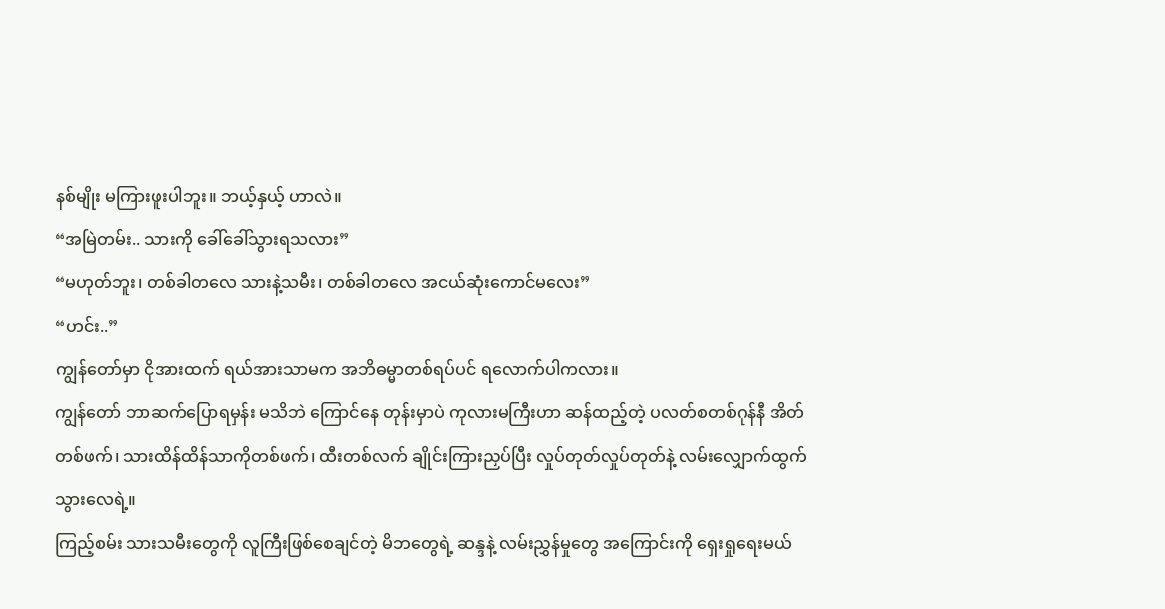နစ်မျိုး မကြားဖူးပါဘူး။ ဘယ့်နှယ့် ဟာလဲ။
“အမြဲတမ်း.. သားကို ခေါ်ခေါ်သွားရသလား”
“မဟုတ်ဘူး၊ တစ်ခါတလေ သားနဲ့သမီး၊ တစ်ခါတလေ အငယ်ဆုံးကောင်မလေး”
“ဟင်း..”
ကျွန်တော်မှာ ငိုအားထက် ရယ်အားသာမက အဘိဓမ္မာတစ်ရပ်ပင် ရလောက်ပါကလား။
ကျွန်တော် ဘာဆက်ပြောရမှန်း မသိဘဲ ကြောင်နေ တုန်းမှာပဲ ကုလားမကြီးဟာ ဆန်ထည့်တဲ့ ပလတ်စတစ်ဂုန်နီ အိတ်တစ်ဖက်၊ သားထိန်ထိန်သာကိုတစ်ဖက်၊ ထီးတစ်လက် ချိုင်းကြားညှပ်ပြီး လှုပ်တုတ်လှုပ်တုတ်နဲ့ လမ်းလျှောက်ထွက် သွားလေရဲ့။
ကြည့်စမ်း သားသမီးတွေကို လူကြီးဖြစ်စေချင်တဲ့ မိဘတွေရဲ့ ဆန္ဒနဲ့ လမ်းညွှန်မှုတွေ အကြောင်းကို ရှေးရှုရေးမယ်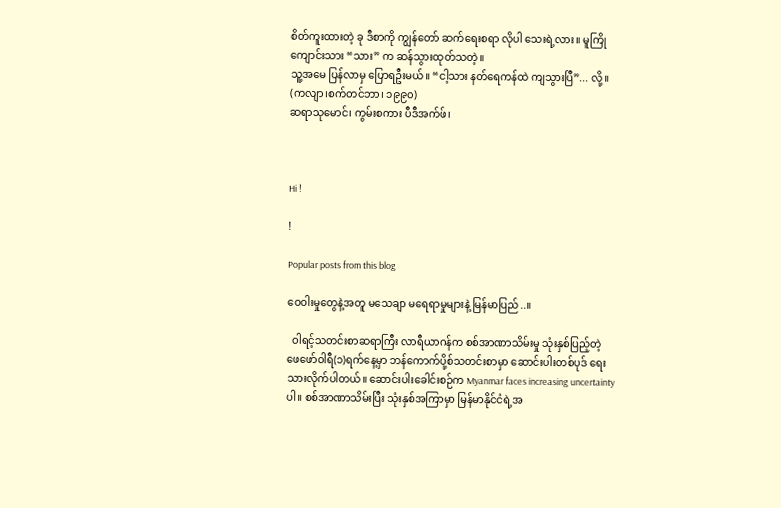စိတ်ကူးထားတဲ့ ခု ဒီစာကို ကျွန်တော် ဆက်ရေးစရာ လိုပါ သေးရဲ့လား။ မူကြိုကျောင်းသား “သား” က ဆန်သွားထုတ်သတဲ့။
သူ့အမေ ပြန်လာမှ ပြောရဦးမယ်။ “ငါ့သား နတ်ရေကန်ထဲ ကျသွားပြီ”... လို့။
(ကလျာ၊စက်တင်ဘာ၊ ၁၉၉၀)
ဆရာသုမောင်၊ ကွမ်းစကား ပီဒီအက်ဖ်၊



Hi !

!

Popular posts from this blog

ဝေဝါးမှုတွေနဲ့အတူ မသေချာ မရေရာမှုများနဲ့ မြန်မာပြည်..။

  ဝါရင့်သတင်းစာဆရာကြီး လာရီယာဂန်က စစ်အာဏာသိမ်းမှု သုံးနှစ်ပြည့်တဲ့ ဖေဖော်ဝါရီ(၁)ရက်နေ့မှာ ဘန်ကောက်ပို့စ်သတင်းစာမှာ ဆောင်းပါးတစ်ပုဒ် ရေးသားလိုက်ပါတယ်။ ဆောင်းပါးခေါင်းစဉ်က Myanmar faces increasing uncertainty ပါ။ စစ်အာဏာသိမ်းပြီး သုံးနှစ်အကြာမှာ မြန်မာနိုင်ငံရဲ့အ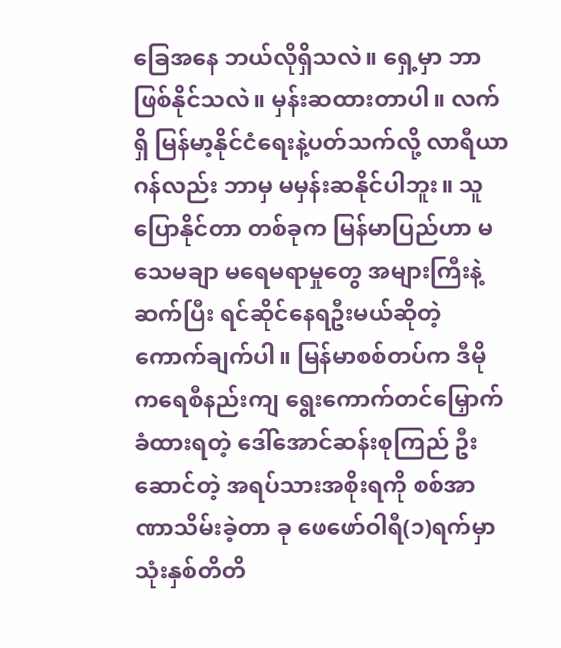ခြေအနေ ဘယ်လိုရှိသလဲ။ ရှေ့မှာ ဘာဖြစ်နိုင်သလဲ။ မှန်းဆထားတာပါ။ လက်ရှိ မြန်မာ့နိုင်ငံရေးနဲ့ပတ်သက်လို့ လာရီယာဂန်လည်း ဘာမှ မမှန်းဆနိုင်ပါဘူး။ သူပြောနိုင်တာ တစ်ခုက မြန်မာပြည်ဟာ မသေမချာ မရေမရာမှုတွေ အများကြီးနဲ့ ဆက်ပြီး ရင်ဆိုင်နေရဦးမယ်ဆိုတဲ့ ကောက်ချက်ပါ။ မြန်မာစစ်တပ်က ဒီမိုကရေစီနည်းကျ ရွေးကောက်တင်မြှောက်ခံထားရတဲ့ ဒေါ်အောင်ဆန်းစုကြည် ဦးဆောင်တဲ့ အရပ်သားအစိုးရကို စစ်အာဏာသိမ်းခဲ့တာ ခု ဖေဖော်ဝါရီ(၁)ရက်မှာ သုံးနှစ်တိတိ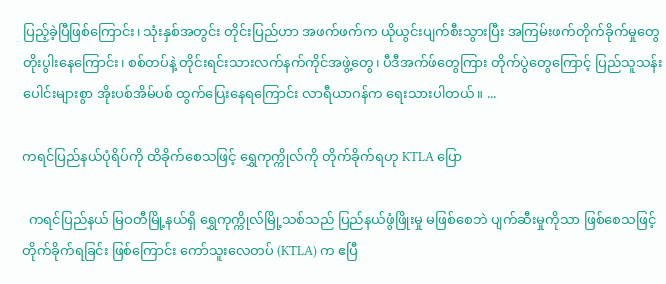ပြည့်ခဲ့ပြီဖြစ်ကြောင်း၊ သုံးနှစ်အတွင်း တိုင်းပြည်ဟာ အဖက်ဖက်က ယိုယွင်းပျက်စီးသွားပြီး အကြမ်းဖက်တိုက်ခိုက်မှုတွေ တိုးပွါးနေကြောင်း၊ စစ်တပ်နဲ့ တိုင်းရင်းသားလက်နက်ကိုင်အဖွဲ့တွေ၊ ပီဒီအက်ဖ်တွေကြား တိုက်ပွဲတွေကြောင့် ပြည်သူသန်းပေါင်းများစွာ အိုးပစ်အိမ်ပစ် ထွက်ပြေးနေရကြောင်း လာရီယာဂန်က ရေးသားပါတယ်။ ...

ကရင်ပြည်နယ်ပုံရိပ်ကို ထိခိုက်စေသဖြင့် ရွှေကုက္ကိုလ်ကို တိုက်ခိုက်ရဟု KTLA ပြော

  ကရင်ပြည်နယ် မြဝတီမြို့နယ်ရှိ ရွှေကုက္ကိုလ်မြို့သစ်သည် ပြည်နယ်ဖွံဖြိုးမှု မဖြစ်စေဘဲ ပျက်ဆီးမှုကိုသာ ဖြစ်စေသဖြင့် တိုက်ခိုက်ရခြင်း ဖြစ်ကြောင်း ကော်သူးလေတပ် (KTLA) က ဧပြီ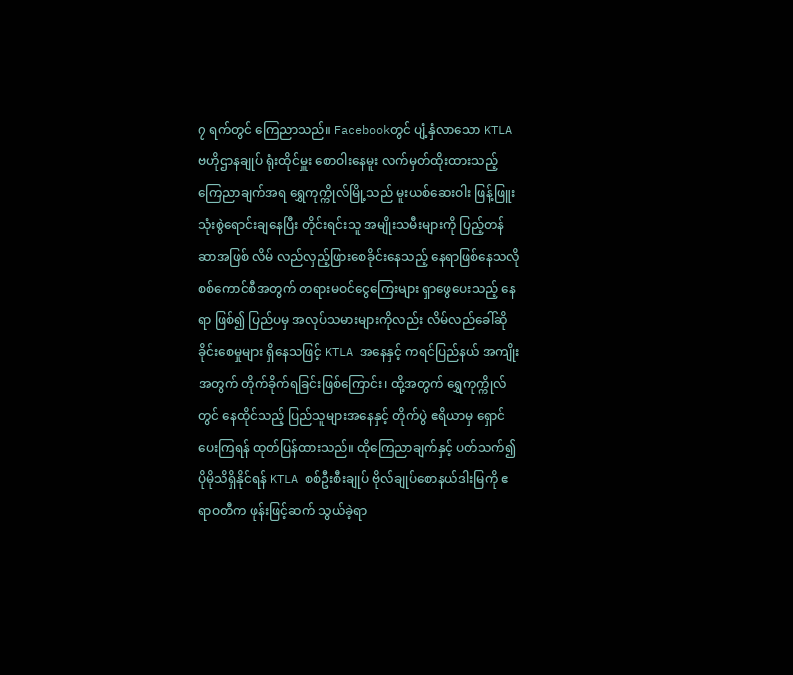၇ ရက်တွင် ကြေညာသည်။ Facebookတွင် ပျံ့နှံလာသော KTLA ဗဟိုဌာနချုပ် ရုံးထိုင်မှူး စောဝါးနေမူး လက်မှတ်ထိုးထားသည့် ကြေညာချက်အရ ရွှေကုက္ကိုလ်မြို့သည် မူးယစ်ဆေးဝါး ဖြန့်ဖြူးသုံးစွဲရောင်းချနေပြီး တိုင်းရင်းသူ အမျိုးသမီးများကို ပြည့်တန်ဆာအဖြစ် လိမ် လည်လှည့်ဖြားစေခိုင်းနေသည့် နေရာဖြစ်နေသလို စစ်ကောင်စီအတွက် တရားမဝင်ငွေကြေးများ ရှာဖွေပေးသည့် နေရာ ဖြစ်၍ ပြည်ပမှ အလုပ်သမားများကိုလည်း လိမ်လည်ခေါ်ဆို ခိုင်းစေမှုများ ရှိနေသဖြင့် KTLA အနေနှင့် ကရင်ပြည်နယ် အကျိုးအတွက် တိုက်ခိုက်ရခြင်းဖြစ်ကြောင်း၊ ထို့အတွက် ရွှေကုက္ကိုလ်တွင် နေထိုင်သည့် ပြည်သူများအနေနှင့် တိုက်ပွဲ ဧရိယာမှ ရှောင်ပေးကြရန် ထုတ်ပြန်ထားသည်။ ထိုကြေညာချက်နှင့် ပတ်သက်၍ ပိုမိုသိရှိနိုင်ရန် KTLA စစ်ဦးစီးချုပ် ဗိုလ်ချုပ်စောနယ်ဒါးမြကို ဧရာဝတီက ဖုန်းဖြင့်ဆက် သွယ်ခဲ့ရာ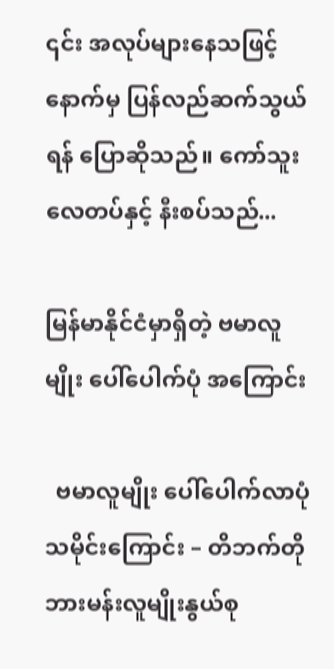၎င်း အလုပ်များနေသဖြင့် နောက်မှ ပြန်လည်ဆက်သွယ်ရန် ပြောဆိုသည်။ ကော်သူးလေတပ်နှင့် နီးစပ်သည်...

မြန်မာနိုင်ငံမှာရှိတဲ့ ဗမာလူမျိုး ပေါ်ပေါက်ပုံ အကြောင်း

  ဗမာလူမျိုး ပေါ်ပေါက်လာပုံ သမိုင်းကြောင်း – တိဘက်တို ဘားမန်းလူမျိုးနွယ်စု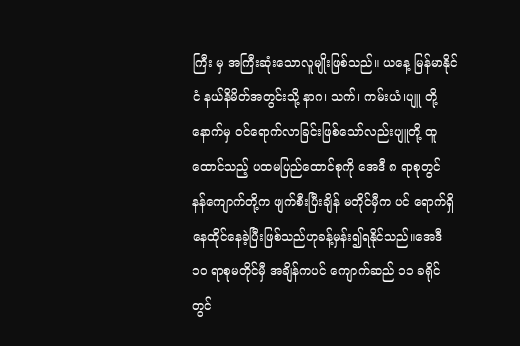ကြီး မှ အကြီးဆုံးသောလူမျိုးဖြစ်သည်။ ယနေ့ မြန်မာနိုင်ငံ နယ်နိမိတ်အတွင်းသို့ နာဂ၊ သက်၊ ကမ်းယံ၊ပျူ တို့နောက်မှ ဝင်ရောက်လာခြင်းဖြစ်သော်လည်းပျူတို့ ထူထောင်သည့် ပထမပြည်ထောင်စုကို အေဒီ ၈ ရာစုတွင် နန်ကျောက်တို့က ဖျက်စီးပြီးချိန် မတိုင်မှီက ပင် ရောက်ရှိနေထိုင်နေခဲ့ပြီးဖြစ်သည်ဟုခန့်မှန်း၍ရနိုင်သည်။အေဒီ ၁၀ ရာစုမတိုင်မှီ အချိန်ကပင် ကျောက်ဆည် ၁၁ ခရိုင်တွင်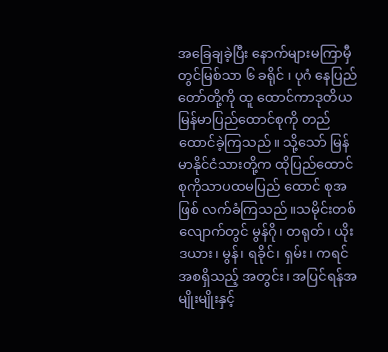အခြေချခဲ့ပြီး နောက်များမကြာမှီ တွင်မြစ်သာ ၆ ခရိုင် ၊ ပုဂံ နေပြည်တော်တို့ကို ထူ ထောင်ကာဒုတိယမြန်မာပြည်ထောင်စုကို တည်ထောင်ခဲ့ကြသည်။ သို့သော် မြန်မာနိုင်ငံသားတို့က ထိုပြည်ထောင်စုကိုသာပထမပြည် ထောင် စုအဖြစ် လက်ခံကြသည်။သမိုင်းတစ်လျောက်တွင် မွန်ဂို၊ တရုတ်၊ ယိုးဒယား၊ မွန်၊ ရခိုင်၊ ရှမ်း၊ ကရင် အစရှိသည့် အတွင်း၊ အပြင်ရန်အမျိုးမျိုးနှင့်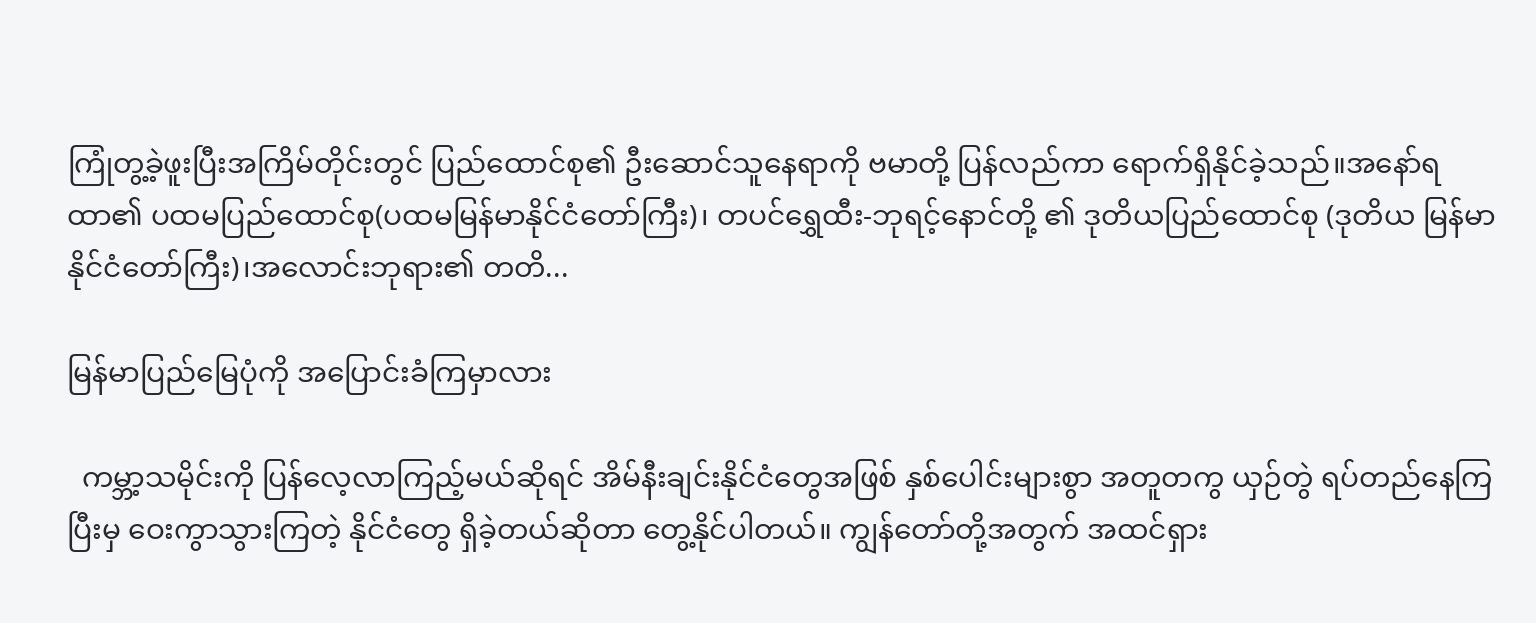ကြုံတွ့ခဲ့ဖူးပြီးအကြိမ်တိုင်းတွင် ပြည်ထောင်စု၏ ဦးဆောင်သူနေရာကို ဗမာတို့ ပြန်လည်ကာ ရောက်ရှိနိုင်ခဲ့သည်။အနော်ရထာ၏ ပထမပြည်ထောင်စု(ပထမမြန်မာနိုင်ငံတော်ကြီး)၊ တပင်ရွှေထီး-ဘုရင့်နောင်တို့ ၏ ဒုတိယပြည်ထောင်စု (ဒုတိယ မြန်မာနိုင်ငံတော်ကြီး)၊အလောင်းဘုရား၏ တတိ...

မြန်မာပြည်မြေပုံကို အပြောင်းခံကြမှာလား

  ကမ္ဘာ့သမိုင်းကို ပြန်လေ့လာကြည့်မယ်ဆိုရင် အိမ်နီးချင်းနိုင်ငံတွေအဖြစ် နှစ်ပေါင်းများစွာ အတူတကွ ယှဉ်တွဲ ရပ်တည်နေကြပြီးမှ ဝေးကွာသွားကြတဲ့ နိုင်ငံတွေ ရှိခဲ့တယ်ဆိုတာ တွေ့နိုင်ပါတယ်။ ကျွန်တော်တို့အတွက် အထင်ရှား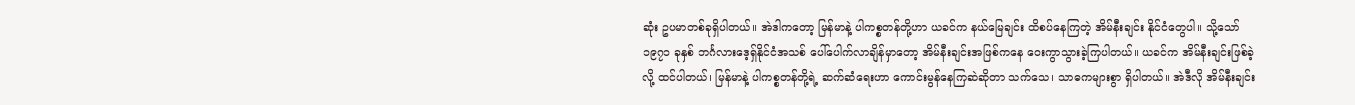ဆုံး ဥပမာတစ်ခုရှိပါတယ်။ အဲဒါကတော့ မြန်မာနဲ့ ပါကစ္စတန်တို့ဟာ ယခင်က နယ်မြေချင်း ထိစပ်နေကြတဲ့ အိမ်နီးချင်း နိုင်ငံတွေပါ။ သို့သော် ၁၉၇၁ ခုနှစ် ဘင်္ဂလားဒေ့ရှ်နိုင်ငံအသစ် ပေါ်ပေါက်လာချိန်မှာတော့ အိမ်နီးချင်းအဖြစ်ကနေ ဝေးကွာသွားခဲ့ကြပါတယ်။ ယခင်က အိမ်နီးချင်းဖြစ်ခဲ့လို့ ထင်ပါတယ်၊ မြန်မာနဲ့ ပါကစ္စတန်တို့ရဲ့ ဆက်ဆံရေးဟာ ကောင်းမွန်နေကြဆဲဆိုတာ သက်သေ၊ သာဓကများစွာ ရှိပါတယ်။ အဲဒီလို အိမ်နီးချင်း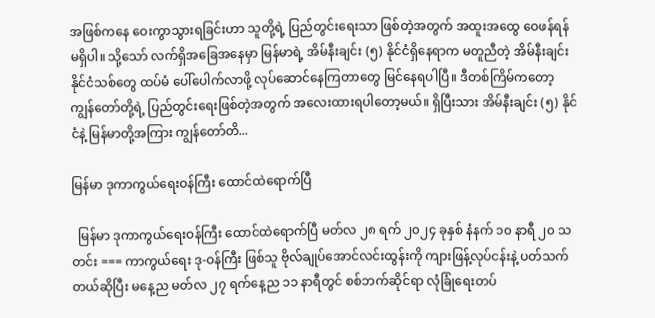အဖြစ်ကနေ ဝေးကွာသွားရခြင်းဟာ သူတို့ရဲ့ ပြည်တွင်းရေးသာ ဖြစ်တဲ့အတွက် အထူးအထွေ ဝေဖန်ရန် မရှိပါ။ သို့သော် လက်ရှိအခြေအနေမှာ မြန်မာရဲ့ အိမ်နီးချင်း (၅) နိုင်ငံရှိနေရာက မတူညီတဲ့ အိမ်နီးချင်းနိုင်ငံသစ်တွေ ထပ်မံ ပေါ်ပေါက်လာဖို့ လုပ်ဆောင်နေကြတာတွေ မြင်နေရပါပြီ။ ဒီတစ်ကြိမ်ကတော့ ကျွန်တော်တို့ရဲ့ ပြည်တွင်းရေးဖြစ်တဲ့အတွက် အလေးထားရပါတော့မယ်။ ရှိပြီးသား အိမ်နီးချင်း (၅) နိုင်ငံနဲ့ မြန်မာတို့အကြား ကျွန်တော်တိ...

မြန်မာ ဒုကာကွယ်ရေးဝန်ကြီး ထောင်ထဲရောက်ပြီ

  မြန်မာ ဒုကာကွယ်ရေးဝန်ကြီး ထောင်ထဲရောက်ပြီ မတ်လ ၂၈ ရက် ၂၀၂၄ ခုနှစ် နံနက် ၁၀ နာရီ ၂၀ သတင်း === ကာကွယ်ရေး ဒု-ဝန်ကြီး ဖြစ်သူ ဗိုလ်ချုပ်အောင်လင်းထွန်းကို ကျားဖြန့်လုပ်ငန်းနဲ့ ပတ်သက်တယ်ဆိုပြီး မနေ့ည မတ်လ ၂၇ ရက်နေ့ည ၁၁ နာရီတွင် စစ်ဘက်ဆိုင်ရာ လုံခြုံရေးတပ်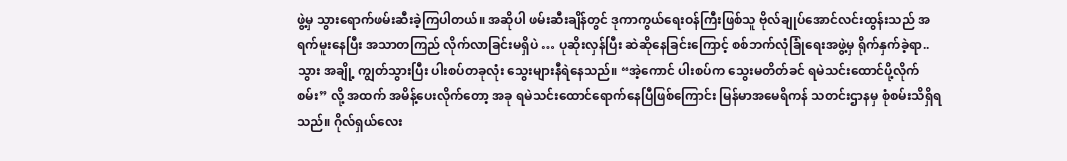ဖွဲ့မှ သွားရောက်ဖမ်းဆီးခဲ့ကြပါတယ်။ အဆိုပါ ဖမ်းဆီးချိန်တွင် ဒုကာကွယ်ရေးဝန်ကြီးဖြစ်သူ ဗိုလ်ချုပ်အောင်လင်းထွန်းသည် အရက်မူးနေပြီး အသာတကြည် လိုက်လာခြင်းမရှိပဲ … ပုဆိုးလှန်ပြီး ဆဲဆိုနေခြင်းကြောင့် စစ်ဘက်လုံခြုံရေးအဖွဲ့မှ ရိုက်နှက်ခဲ့ရာ.. သွား အချို့ ကျွတ်သွားပြီး ပါးစပ်တခုလုံး သွေးများနီရဲနေသည်။ “အဲ့ကောင် ပါးစပ်က သွေးမတိတ်ခင် ရမဲသင်းထောင်ပို့လိုက်စမ်း” လို့ အထက် အမိန့်ပေးလိုက်တော့ အခု ရမဲသင်းထောင်ရောက်နေပြီဖြစ်ကြောင်း မြန်မာအမေရိကန် သတင်းဌာနမှ စုံစမ်းသိရှိရသည်။ ဂိုလ်ရှယ်လေး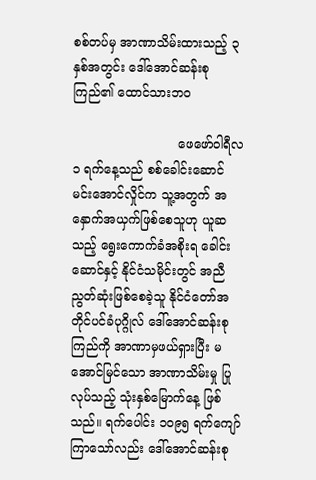စစ်တပ်မှ အာဏာသိမ်းထားသည့် ၃ နှစ်အတွင်း ဒေါ်အောင်ဆန်းစုကြည်၏ ထောင်သားဘဝ

                           ဖေဖော်ဝါရီလ ၁ ရက်နေ့သည် စစ်ခေါင်းဆောင် မင်းအောင်လှိုင်က သူ့အတွက် အနှောက်အယှက်ဖြစ်စေသူဟု ယူဆသည့် ရွေးကောက်ခံအစိုးရ ခေါင်းဆောင်နှင့် နိုင်ငံသမိုင်းတွင် အညီညွတ်ဆုံးဖြစ်စေခဲ့သူ နိုင်ငံတော်အတိုင်ပင်ခံပုဂ္ဂိုလ် ဒေါ်အောင်ဆန်းစုကြည်ကို အာဏာမှဖယ်ရှားပြီး မအောင်မြင်သော အာဏာသိမ်းမှု ပြုလုပ်သည့် သုံးနှစ်မြောက်နေ့ ဖြစ်သည်။ ရက်ပေါင်း ၁၀၉၅ ရက်ကျော် ကြာသော်လည်း ဒေါ်အောင်ဆန်းစု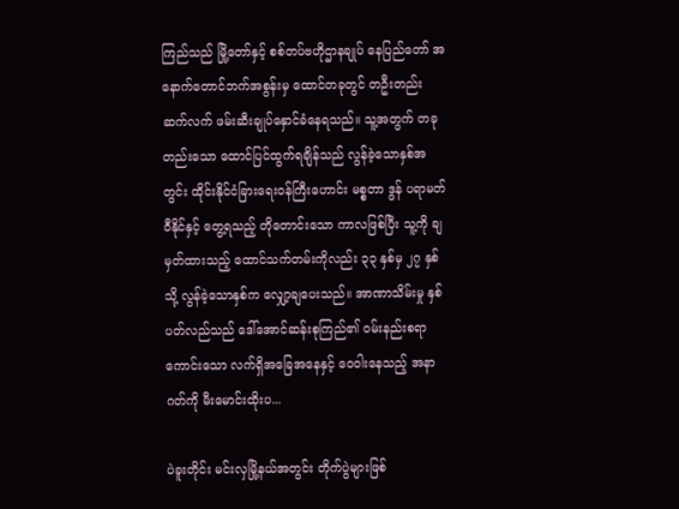ကြည်သည် မြို့တော်နှင့် စစ်တပ်ဗဟိုဌာနချုပ် နေပြည်တော် အနောက်တောင်ဘက်အစွန်းမှ ထောင်တခုတွင် တဦးတည်း ဆက်လက် ဖမ်းဆီးချုပ်နှောင်ခံနေရသည်။ သူ့အတွက် တခုတည်းသော ထောင်ပြင်ထွက်ရချိန်သည် လွန်ခဲ့သောနှစ်အတွင်း ထိုင်းနိုင်ငံခြားရေးဝန်ကြီးဟောင်း မစ္စတာ ဒွန် ပရာမတ်ဝီနိုင်နှင့် တွေ့ရသည့် တိုတောင်းသော ကာလဖြစ်ပြီး သူ့ကို ချမှတ်ထားသည့် ထောင်သက်တမ်းကိုလည်း ၃၃ နှစ်မှ ၂၇ နှစ်သို့ လွန်ခဲ့သောနှစ်က လျှော့ချပေးသည်။ အာဏာသိမ်းမှု နှစ်ပတ်လည်သည် ဒေါ်အောင်ဆန်းစုကြည်၏ ဝမ်းနည်းစရာကောင်းသော လက်ရှိအခြေအနေနှင့် ဝေဝါးနေသည့် အနာဂတ်ကို မီးမောင်းထိုးပ...

ပဲခူးတိုင်း မင်းလှမြို့နယ်အတွင်း တိုက်ပွဲများဖြစ်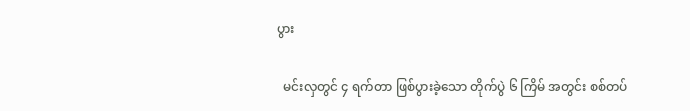ပွား

  မင်းလှတွင် ၄ ရက်တာ ဖြစ်ပွားခဲ့သော တိုက်ပွဲ ၆ ကြိမ် အတွင်း စစ်တပ်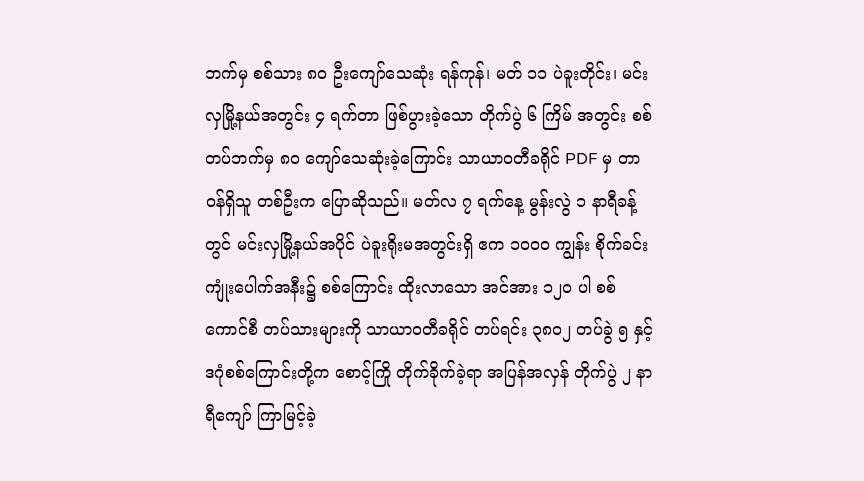ဘက်မှ စစ်သား ၈၀ ဦးကျော်သေဆုံး ရန်ကုန်၊ မတ် ၁၁ ပဲခူးတိုင်း၊ မင်းလှမြို့နယ်အတွင်း ၄ ရက်တာ ဖြစ်ပွားခဲ့သော တိုက်ပွဲ ၆ ကြိမ် အတွင်း စစ်တပ်ဘက်မှ ၈၀ ကျော်သေဆုံးခဲ့ကြောင်း သာယာဝတီခရိုင် PDF မှ တာဝန်ရှိသူ တစ်ဦးက ပြောဆိုသည်။ မတ်လ ၇ ရက်နေ့ မွန်းလွဲ ၁ နာရီခန့်တွင် မင်းလှမြို့နယ်အပိုင် ပဲခူးရိုးမအတွင်းရှိ ဧက ၁၀၀၀ ကျွန်း စိုက်ခင်း ကျုံးပေါက်အနီး၌ စစ်ကြောင်း ထိုးလာသော အင်အား ၁၂၀ ပါ စစ်ကောင်စီ တပ်သားများကို သာယာဝတီခရိုင် တပ်ရင်း ၃၈ဝ၂ တပ်ခွဲ ၅ နှင့် ဒဂုံစစ်ကြောင်းတို့က စောင့်ကြို တိုက်ခိုက်ခဲ့ရာ အပြန်အလှန် တိုက်ပွဲ ၂ နာရီကျော် ကြာမြင့်ခဲ့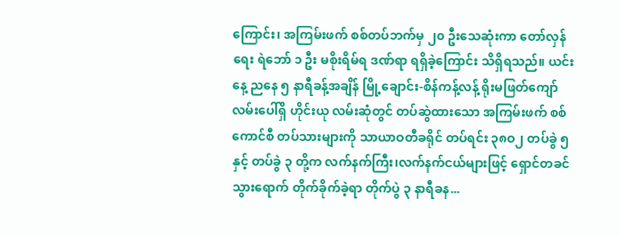ကြောင်း၊ အကြမ်းဖက် စစ်တပ်ဘက်မှ ၂၀ ဦးသေဆုံးကာ တော်လှန်ရေး ရဲဘော် ၁ ဦး မစိုးရိမ်ရ ဒဏ်ရာ ရရှိခဲ့ကြောင်း သိရှိရသည်။ ယင်းနေ့ ညနေ ၅ နာရီခန့်အချိန် မြို့ချောင်း-စိန်ကန့်လန့် ရိုးမဖြတ်ကျော်လမ်းပေါ်ရှိ ဟိုင်းယု လမ်းဆုံတွင် တပ်ဆွဲထားသော အကြမ်းဖက် စစ်ကောင်စီ တပ်သားများကို သာယာဝတီခရိုင် တပ်ရင်း ၃၈ဝ၂ တပ်ခွဲ ၅ နှင့် တပ်ခွဲ ၃ တို့က လက်နက်ကြီး၊လက်နက်ငယ်များဖြင့် ရှောင်တခင် သွားရောက် တိုက်ခိုက်ခဲ့ရာ တိုက်ပွဲ ၃ နာရီခန...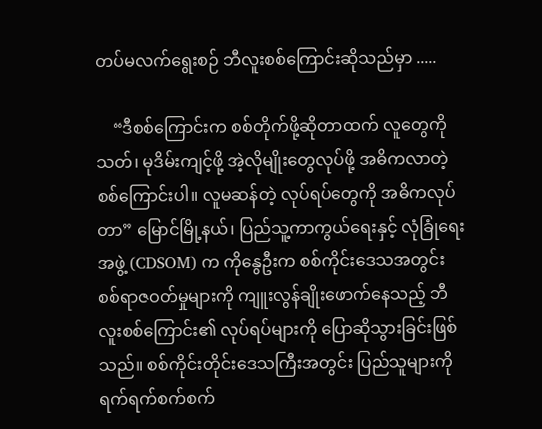တပ်မလက်ရွေးစဉ် ဘီလူးစစ်ကြောင်းဆိုသည်မှာ .....

    “ဒီစစ်ကြောင်းက စစ်တိုက်ဖို့ဆိုတာထက် လူတွေကိုသတ်၊ မုဒိမ်းကျင့်ဖို့ အဲ့လိုမျိုးတွေလုပ်ဖို့ အဓိကလာတဲ့ စစ်ကြောင်းပါ။ လူမဆန်တဲ့ လုပ်ရပ်တွေကို အဓိကလုပ်တာ” မြောင်မြို့နယ်၊ ပြည်သူ့ကာကွယ်ရေးနှင့် လုံခြုံရေးအဖွဲ့ (CDSOM) က ကိုနွေဦးက စစ်ကိုင်းဒေသအတွင်း စစ်ရာဇဝတ်မှုများကို ကျူးလွန်ချိုးဖောက်နေသည့် ဘီလူးစစ်ကြောင်း၏ လုပ်ရပ်များကို ပြောဆိုသွားခြင်းဖြစ်သည်။ စစ်ကိုင်းတိုင်းဒေသကြီးအတွင်း ပြည်သူများကို ရက်ရက်စက်စက်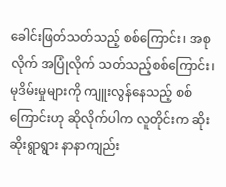ခေါင်းဖြတ်သတ်သည့် စစ်ကြောင်း၊ အစုလိုက် အပြုံလိုက် သတ်သည့်စစ်ကြောင်း၊ မုဒိမ်းမှုများကို ကျူးလွန်နေသည့် စစ်ကြောင်းဟု ဆိုလိုက်ပါက လူတိုင်းက ဆိုးဆိုးရွာရွား နာနာကျည်း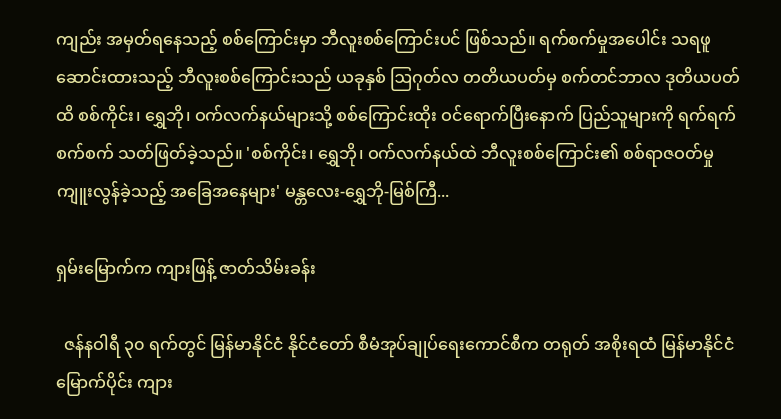ကျည်း အမှတ်ရနေသည့် စစ်ကြောင်းမှာ ဘီလူးစစ်ကြောင်းပင် ဖြစ်သည်။ ရက်စက်မှုအပေါင်း သရဖူဆောင်းထားသည့် ဘီလူးစစ်ကြောင်းသည် ယခုနှစ် ဩဂုတ်လ တတိယပတ်မှ စက်တင်ဘာလ ဒုတိယပတ်ထိ စစ်ကိုင်း၊ ရွှေဘို၊ ဝက်လက်နယ်များသို့ စစ်ကြောင်းထိုး ဝင်ရောက်ပြီးနောက် ပြည်သူများကို ရက်ရက်စက်စက် သတ်ဖြတ်ခဲ့သည်။ 'စစ်ကိုင်း၊ ရွှေဘို၊ ဝက်လက်နယ်ထဲ ဘီလူးစစ်ကြောင်း၏ စစ်ရာဇဝတ်မှု ကျူးလွန်ခဲ့သည့် အခြေအနေများ' မန္တလေး-ရွှေဘို-မြစ်ကြီ...

ရှမ်းမြောက်က ကျားဖြန့် ဇာတ်သိမ်းခန်း

  ဇန်နဝါရီ ၃၀ ရက်တွင် မြန်မာနိုင်ငံ နိုင်ငံတော် စီမံအုပ်ချုပ်ရေးကောင်စီက တရုတ် အစိုးရထံ မြန်မာနိုင်ငံမြောက်ပိုင်း ကျား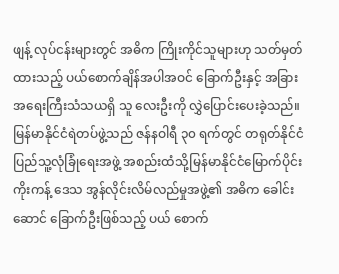ဖျန့် လုပ်ငန်းများတွင် အဓိက ကြိုးကိုင်သူများဟု သတ်မှတ်ထားသည့် ပယ်စောက်ချိန်အပါအဝင် ခြောက်ဦးနှင့် အခြားအရေးကြီးသံသယရှိ သူ လေးဦးကို လွှဲပြောင်းပေးခဲ့သည်။ မြန်မာနိုင်ငံရဲတပ်ဖွဲ့သည် ဇန်နဝါရီ ၃၀ ရက်တွင် တရုတ်နိုင်ငံ ပြည်သူ့လုံခြုံရေးအဖွဲ့ အစည်းထံသို့မြန်မာနိုင်ငံမြောက်ပိုင်း ကိုးကန့် ဒေသ အွန်လိုင်းလိမ်လည်မှုအဖွဲ့၏ အဓိက ခေါင်းဆောင် ခြောက်ဦးဖြစ်သည့် ပယ် စောက်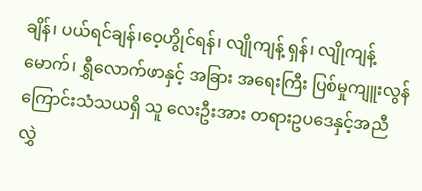ချိန်၊ ပယ်ရင်ချန်၊ဝေ့ဟွိုင်ရန်၊ လျိုကျန့် ရှန်၊ လျိုကျန့်မောက်၊ ရွှီလောက်ဖာနှင့် အခြား အရေးကြီး ပြစ်မှုကျူးလွန်ကြောင်းသံသယရှိ သူ လေးဦးအား တရားဥပဒေနှင့်အညီ လွှဲ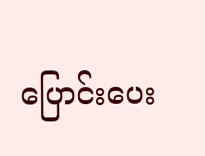ပြောင်းပေး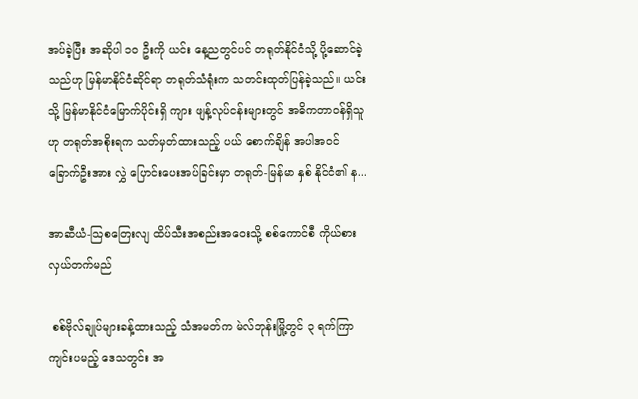အပ်ခဲ့ပြီး အဆိုပါ ၁၀ ဦးကို ယင်း နေ့ညတွင်ပင် တရုတ်နိုင်ငံသို့ ပို့ဆောင်ခဲ့ သည်ဟု မြန်မာနိုင်ငံဆိုင်ရာ တရုတ်သံရုံးက သတင်းထုတ်ပြန်ခဲ့သည်။ ယင်းသို့ မြန်မာနိုင်ငံမြောက်ပိုင်းရှိ ကျား ဖျန့်လုပ်ငန်းများတွင် အဓိကတာဝန်ရှိသူဟု တရုတ်အစိုးရက သတ်မှတ်ထားသည့် ပယ် စောက်ချိန် အပါအဝင် ခြောက်ဦးအား လွှဲ ပြောင်းပေးအပ်ခြင်းမှာ တရုတ်-မြန်မာ နှစ် နိုင်ငံ၏ န...

အာဆီယံ-သြစတြေးလျ ထိပ်သီးအစည်းအဝေးသို့ စစ်ကောင်စီ ကိုယ်စားလှယ်တက်မည်

 စစ်ဗိုလ်ချုပ်များခန့်ထားသည့် သံအမတ်က မဲလ်ဘုန်းမြို့တွင် ၃ ရက်ကြာ ကျင်းပမည့် ဒေသတွင်း အ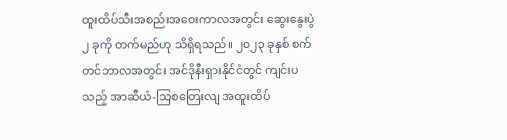ထူးထိပ်သီးအစည်းအဝေးကာလအတွင်း ဆွေးနွေးပွဲ ၂ ခုကို တက်မည်ဟု သိရှိရသည်။ ၂၀၂၃ ခုနှစ် စက်တင်ဘာလအတွင်း အင်ဒိုနီးရှားနိုင်ငံတွင် ကျင်းပသည့် အာဆီယံ-သြစတြေးလျ အထူးထိပ်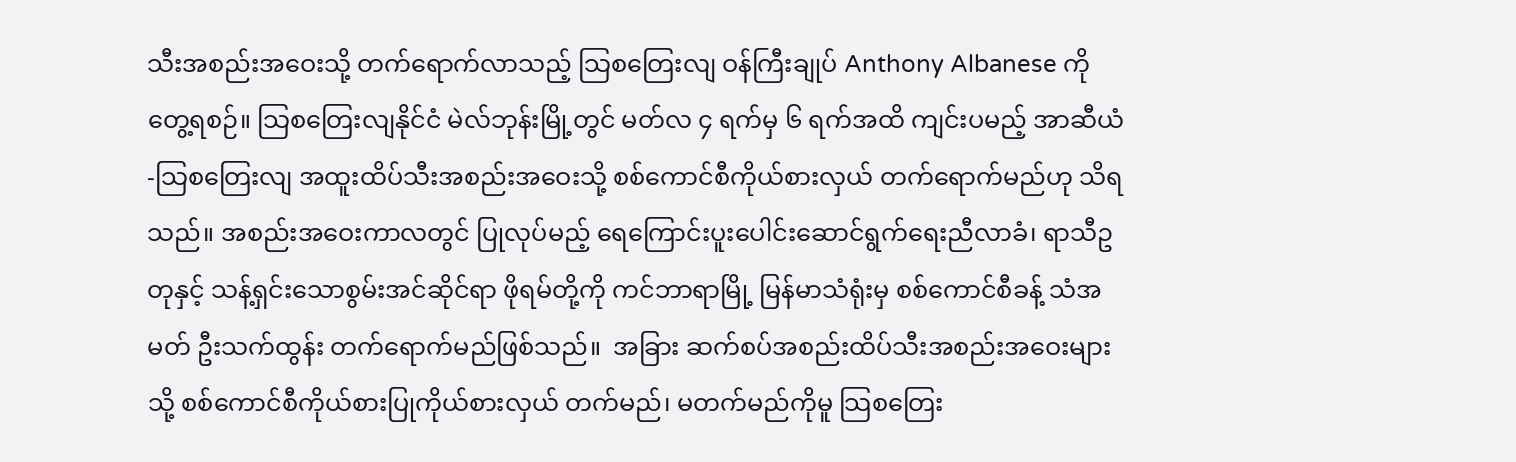သီးအစည်းအဝေးသို့ တက်ရောက်လာသည့် သြစတြေးလျ ဝန်ကြီးချုပ် Anthony Albanese ကို တွေ့ရစဉ်။ သြစတြေးလျနိုင်ငံ မဲလ်ဘုန်းမြို့တွင် မတ်လ ၄ ရက်မှ ၆ ရက်အထိ ကျင်းပမည့် အာဆီယံ-သြစတြေးလျ အထူးထိပ်သီးအစည်းအဝေးသို့ စစ်ကောင်စီကိုယ်စားလှယ် တက်ရောက်မည်ဟု သိရသည်။ အစည်းအဝေးကာလတွင် ပြုလုပ်မည့် ရေကြောင်းပူးပေါင်းဆောင်ရွက်ရေးညီလာခံ၊ ရာသီဥတုနှင့် သန့်ရှင်းသောစွမ်းအင်ဆိုင်ရာ ဖိုရမ်တို့ကို ကင်ဘာရာမြို့ မြန်မာသံရုံးမှ စစ်ကောင်စီခန့် သံအမတ် ဦးသက်ထွန်း တက်ရောက်မည်ဖြစ်သည်။  အခြား ဆက်စပ်အစည်းထိပ်သီးအစည်းအဝေးများသို့ စစ်ကောင်စီကိုယ်စားပြုကိုယ်စားလှယ် တက်မည်၊ မတက်မည်ကိုမူ သြစတြေး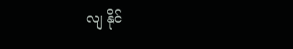လျ နိုင်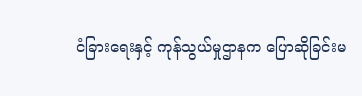ငံခြားရေးနှင့် ကုန်သွယ်မှုဌာနက ပြောဆိုခြင်းမ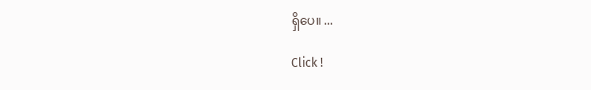ရှိပေ။ ...

Click !